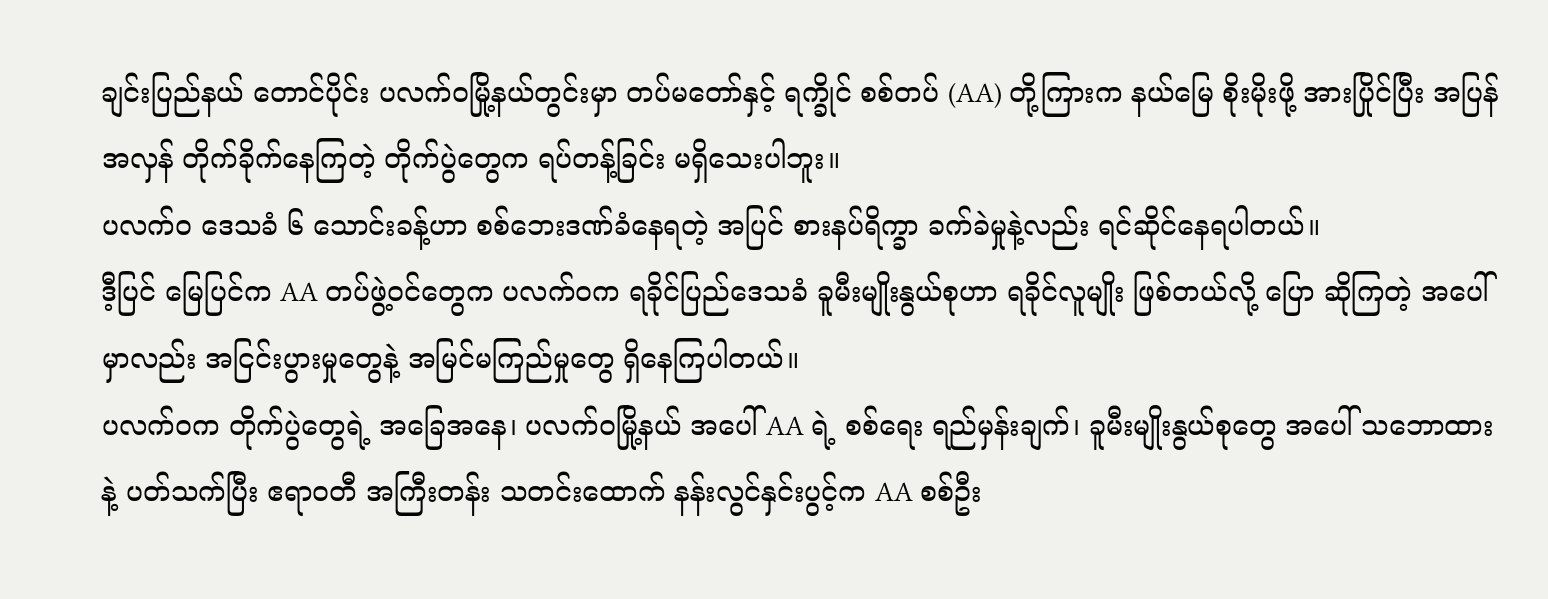ချင်းပြည်နယ် တောင်ပိုင်း ပလက်ဝမြို့နယ်တွင်းမှာ တပ်မတော်နှင့် ရက္ခိုင် စစ်တပ် (AA) တို့ကြားက နယ်မြေ စိုးမိုးဖို့ အားပြိုင်ပြီး အပြန်အလှန် တိုက်ခိုက်နေကြတဲ့ တိုက်ပွဲတွေက ရပ်တန့်ခြင်း မရှိသေးပါဘူး။
ပလက်ဝ ဒေသခံ ၆ သောင်းခန့်ဟာ စစ်ဘေးဒဏ်ခံနေရတဲ့ အပြင် စားနပ်ရိက္ခာ ခက်ခဲမှုနဲ့လည်း ရင်ဆိုင်နေရပါတယ်။
ဒီ့ပြင် မြေပြင်က AA တပ်ဖွဲ့ဝင်တွေက ပလက်ဝက ရခိုင်ပြည်ဒေသခံ ခူမီးမျိုးနွယ်စုဟာ ရခိုင်လူမျိုး ဖြစ်တယ်လို့ ပြော ဆိုကြတဲ့ အပေါ်မှာလည်း အငြင်းပွားမှုတွေနဲ့ အမြင်မကြည်မှုတွေ ရှိနေကြပါတယ်။
ပလက်ဝက တိုက်ပွဲတွေရဲ့ အခြေအနေ၊ ပလက်ဝမြို့နယ် အပေါ် AA ရဲ့ စစ်ရေး ရည်မှန်းချက်၊ ခူမီးမျိုးနွယ်စုတွေ အပေါ် သဘောထားနဲ့ ပတ်သက်ပြီး ဧရာဝတီ အကြီးတန်း သတင်းထောက် နန်းလွင်နှင်းပွင့်က AA စစ်ဦး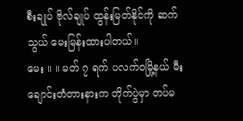စီးချုပ် ဗိုလ်ချုပ် ထွန်းမြတ်နိုင်ကို ဆက်သွယ် မေးမြန်းထားပါတယ်။
မေး ။ ။ မတ် ၇ ရက် ပလက်ဝမြို့နယ် မီးချောင်းတံတားနားက တိုက်ပွဲမှာ တပ်မ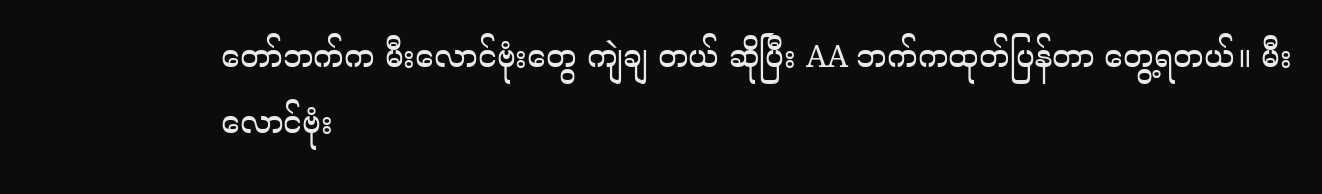တော်ဘက်က မီးလောင်ဗုံးတွေ ကျဲချ တယ် ဆိုပြီး AA ဘက်ကထုတ်ပြန်တာ တွေ့ရတယ်။ မီးလောင်ဗုံး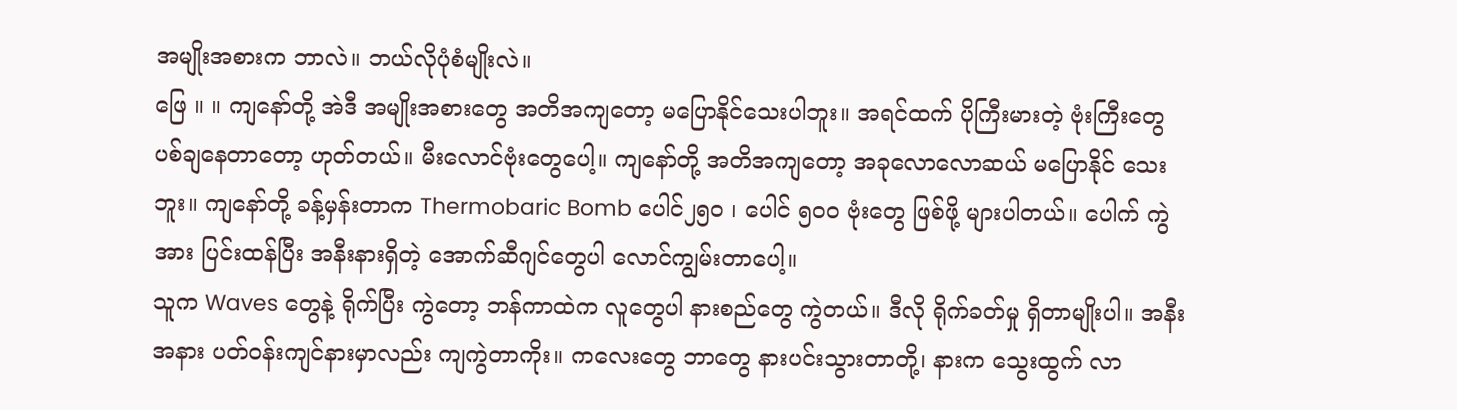အမျိုးအစားက ဘာလဲ။ ဘယ်လိုပုံစံမျိုးလဲ။
ဖြေ ။ ။ ကျနော်တို့ အဲဒီ အမျိုးအစားတွေ အတိအကျတော့ မပြောနိုင်သေးပါဘူး။ အရင်ထက် ပိုကြီးမားတဲ့ ဗုံးကြီးတွေ ပစ်ချနေတာတော့ ဟုတ်တယ်။ မီးလောင်ဗုံးတွေပေါ့။ ကျနော်တို့ အတိအကျတော့ အခုလောလောဆယ် မပြောနိုင် သေးဘူး။ ကျနော်တို့ ခန့်မှန်းတာက Thermobaric Bomb ပေါင်၂၅၀ ၊ ပေါင် ၅၀၀ ဗုံးတွေ ဖြစ်ဖို့ များပါတယ်။ ပေါက် ကွဲအား ပြင်းထန်ပြီး အနီးနားရှိတဲ့ အောက်ဆီဂျင်တွေပါ လောင်ကျွမ်းတာပေါ့။
သူက Waves တွေနဲ့ ရိုက်ပြီး ကွဲတော့ ဘန်ကာထဲက လူတွေပါ နားစည်တွေ ကွဲတယ်။ ဒီလို ရိုက်ခတ်မှု ရှိတာမျိုးပါ။ အနီးအနား ပတ်ဝန်းကျင်နားမှာလည်း ကျကွဲတာကိုး။ ကလေးတွေ ဘာတွေ နားပင်းသွားတာတို့၊ နားက သွေးထွက် လာ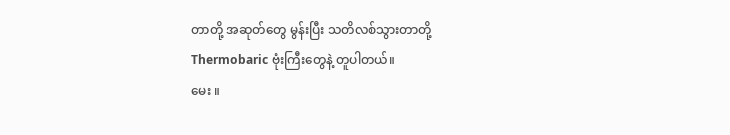တာတို့ အဆုတ်တွေ မွန်းပြီး သတိလစ်သွားတာတို့ Thermobaric ဗုံးကြီးတွေနဲ့ တူပါတယ်။
မေး ။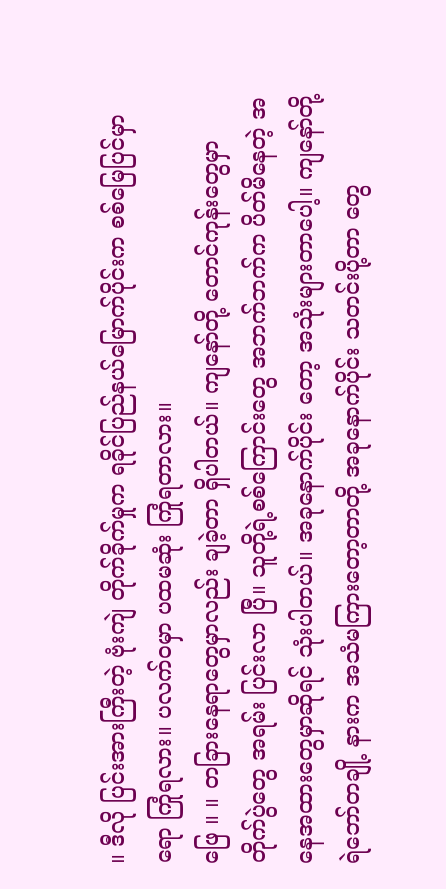။ ဒီလို ပြင်းအားကြီးတဲ့ ဗုံးကျဲ တိုက်ခိုက်မှုက ရခိုင်ပြည်နယ်မြောက်ပိုင်းက စစ်မြေပြင်မှာရော ကြုံရလား။ ပလက်ဝမှာ ပထမဆုံး ကြုံရတာလား။
ဖြေ ။ ။ တခြားနေရာတွေမှာလည်း ချခဲ့တာ ရှိပါတယ်။ ကျနော်တို့ တောင်ကုန်းတွေမှာ တိုက်ပွဲတွေ အရမ်း ပြင်းလာ ပြီ။ သူတို့ရဲ့စစ်ကြောင်းတွေ အဘက်ဘက်က ပိတ်မိနေတဲ့ အနေအထားတွေမှာဆိုရင် သုံးပါတယ်။ အခုနောက်ပိုင်း တော့ အသုံးများတာပေါ့။ ကျနော်တို့ ရဲဘော်တချို့ နားက အသံမကြားတော့တာတို့ အခုနောက်ပိုင်း သတင်းပို့တာ တွေ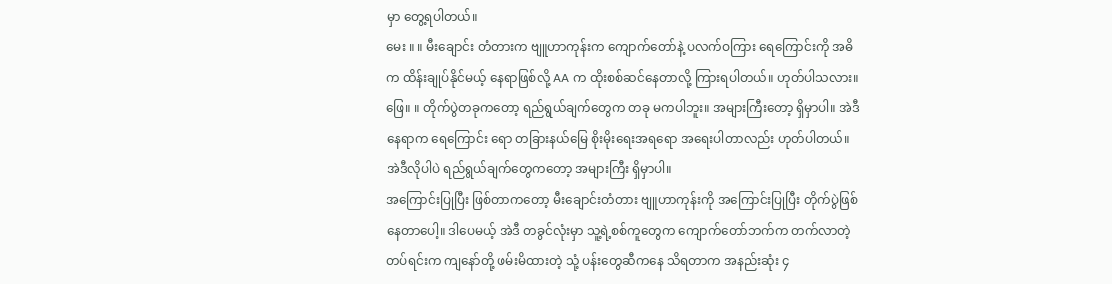မှာ တွေ့ရပါတယ်။
မေး ။ ။ မီးချောင်း တံတားက ဗျူဟာကုန်းက ကျောက်တော်နဲ့ ပလက်ဝကြား ရေကြောင်းကို အဓိက ထိန်းချုပ်နိုင်မယ့် နေရာဖြစ်လို့ AA က ထိုးစစ်ဆင်နေတာလို့ ကြားရပါတယ်။ ဟုတ်ပါသလား။
ဖြေ။ ။ တိုက်ပွဲတခုကတော့ ရည်ရွယ်ချက်တွေက တခု မကပါဘူး။ အများကြီးတော့ ရှိမှာပါ။ အဲဒီနေရာက ရေကြောင်း ရော တခြားနယ်မြေ စိုးမိုးရေးအရရော အရေးပါတာလည်း ဟုတ်ပါတယ်။ အဲဒီလိုပါပဲ ရည်ရွယ်ချက်တွေကတော့ အများကြီး ရှိမှာပါ။
အကြောင်းပြုပြီး ဖြစ်တာကတော့ မီးချောင်းတံတား ဗျူဟာကုန်းကို အကြောင်းပြုပြီး တိုက်ပွဲဖြစ်နေတာပေါ့။ ဒါပေမယ့် အဲဒီ တခွင်လုံးမှာ သူ့ရဲ့စစ်ကူတွေက ကျောက်တော်ဘက်က တက်လာတဲ့ တပ်ရင်းက ကျနော်တို့ ဖမ်းမိထားတဲ့ သုံ့ ပန်းတွေဆီကနေ သိရတာက အနည်းဆုံး ၄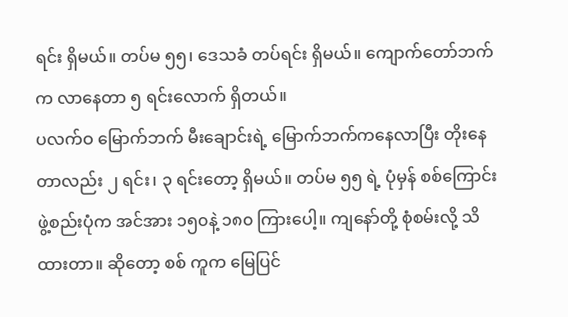ရင်း ရှိမယ်။ တပ်မ ၅၅၊ ဒေသခံ တပ်ရင်း ရှိမယ်။ ကျောက်တော်ဘက်က လာနေတာ ၅ ရင်းလောက် ရှိတယ်။
ပလက်ဝ မြောက်ဘက် မီးချောင်းရဲ့ မြောက်ဘက်ကနေလာပြီး တိုးနေတာလည်း ၂ ရင်း၊ ၃ ရင်းတော့ ရှိမယ်။ တပ်မ ၅၅ ရဲ့ ပုံမှန် စစ်ကြောင်း ဖွဲ့စည်းပုံက အင်အား ၁၅၀နဲ့ ၁၈၀ ကြားပေါ့။ ကျနော်တို့ စုံစမ်းလို့ သိထားတာ။ ဆိုတော့ စစ် ကူက မြေပြင်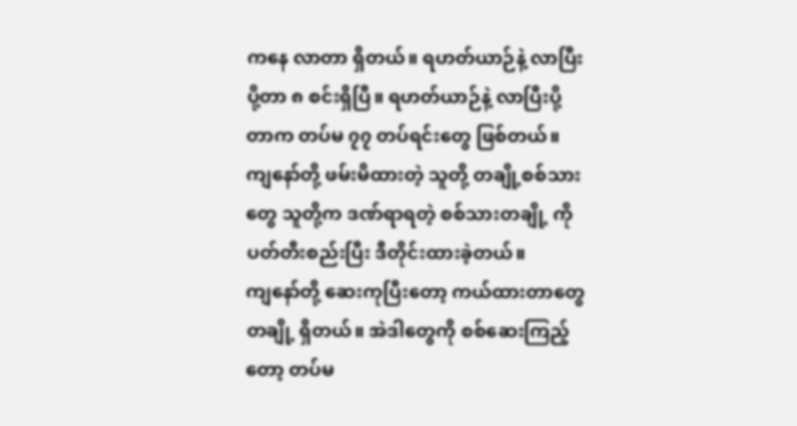ကနေ လာတာ ရှိတယ်။ ရဟတ်ယာဉ်နဲ့ လာပြီး ပို့တာ ၈ စင်းရှိပြီ။ ရဟတ်ယာဉ်နဲ့ လာပြီးပို့တာက တပ်မ ၇၇ တပ်ရင်းတွေ ဖြစ်တယ်။ ကျနော်တို့ ဖမ်းမိထားတဲ့ သူတို့ တချို့စစ်သားတွေ သူတို့က ဒဏ်ရာရတဲ့ စစ်သားတချို့ ကို ပတ်တီးစည်းပြီး ဒီတိုင်းထားခဲ့တယ်။
ကျနော်တို့ ဆေးကုပြီးတော့ ကယ်ထားတာတွေ တချို့ ရှိတယ်။ အဲဒါတွေကို စစ်ဆေးကြည့်တော့ တပ်မ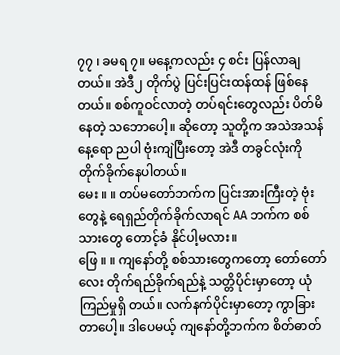၇၇ ၊ ခမရ ၇။ မနေ့ကလည်း ၄ စင်း ပြန်လာချတယ်။ အဲဒီ၂ တိုက်ပွဲ ပြင်းပြင်းထန်ထန် ဖြစ်နေတယ်။ စစ်ကူဝင်လာတဲ့ တပ်ရင်းတွေလည်း ပိတ်မိနေတဲ့ သဘောပေါ့။ ဆိုတော့ သူတို့က အသဲအသန် နေ့ရော ညပါ ဗုံးကျဲပြီးတော့ အဲဒီ တခွင်လုံးကို တိုက်ခိုက်နေပါတယ်။
မေး ။ ။ တပ်မတော်ဘက်က ပြင်းအားကြီးတဲ့ ဗုံးတွေနဲ့ ရေရှည်တိုက်ခိုက်လာရင် AA ဘက်က စစ်သားတွေ တောင့်ခံ နိုင်ပါ့မလား။
ဖြေ ။ ။ ကျနော်တို့ စစ်သားတွေကတော့ တော်တော်လေး တိုက်ရည်ခိုက်ရည်နဲ့ သတ္တိပိုင်းမှာတော့ ယုံကြည်မှုရှိ တယ်။ လက်နက်ပိုင်းမှာတော့ ကွာခြားတာပေါ့။ ဒါပေမယ့် ကျနော်တို့ဘက်က စိတ်ဓာတ်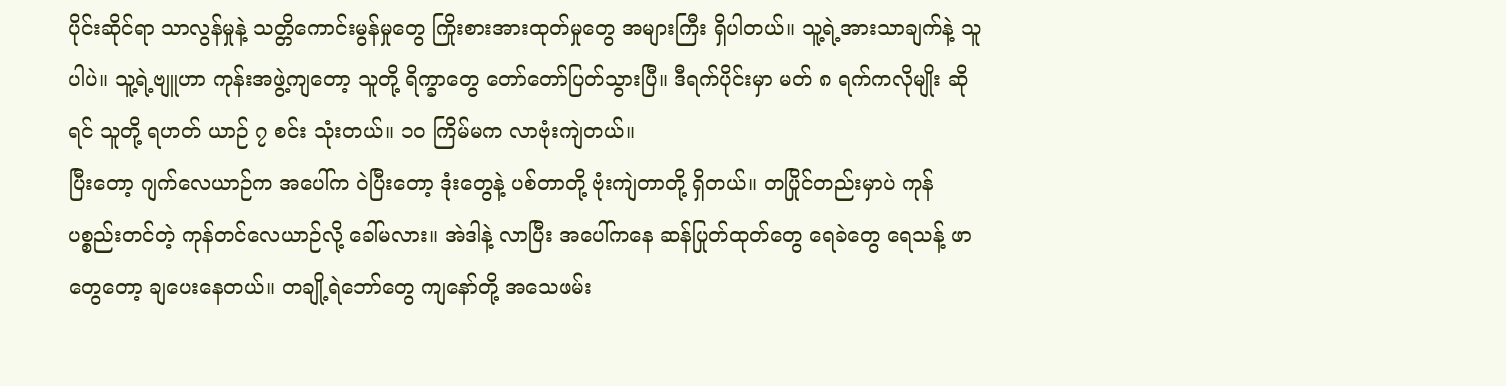ပိုင်းဆိုင်ရာ သာလွန်မှုနဲ့ သတ္တိကောင်းမွန်မှုတွေ ကြိုးစားအားထုတ်မှုတွေ အများကြီး ရှိပါတယ်။ သူ့ရဲ့အားသာချက်နဲ့ သူပါပဲ။ သူ့ရဲ့ဗျူဟာ ကုန်းအဖွဲ့ကျတော့ သူတို့ ရိက္ခာတွေ တော်တော်ပြတ်သွားပြီ။ ဒီရက်ပိုင်းမှာ မတ် ၈ ရက်ကလိုမျိုး ဆိုရင် သူတို့ ရဟတ် ယာဉ် ၇ စင်း သုံးတယ်။ ၁၀ ကြိမ်မက လာဗုံးကျဲတယ်။
ပြီးတော့ ဂျက်လေယာဉ်က အပေါ်က ဝဲပြီးတော့ ဒုံးတွေနဲ့ ပစ်တာတို့ ဗုံးကျဲတာတို့ ရှိတယ်။ တပြိုင်တည်းမှာပဲ ကုန် ပစ္စည်းတင်တဲ့ ကုန်တင်လေယာဉ်လို့ ခေါ်မလား။ အဲဒါနဲ့ လာပြီး အပေါ်ကနေ ဆန်ပြုတ်ထုတ်တွေ ရေခဲတွေ ရေသန့် ဖာတွေတော့ ချပေးနေတယ်။ တချို့ရဲဘော်တွေ ကျနော်တို့ အသေဖမ်း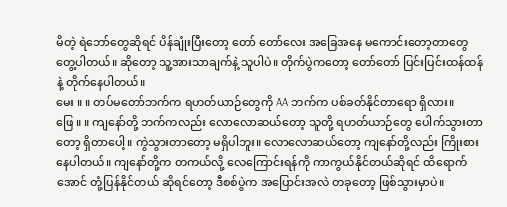မိတဲ့ ရဲဘော်တွေဆိုရင် ပိန်ချုံးပြီးတော့ တော် တော်လေး အခြေအနေ မကောင်းတော့တာတွေ တွေ့ပါတယ်။ ဆိုတော့ သူ့အားသာချက်နဲ့ သူပါပဲ။ တိုက်ပွဲကတော့ တော်တော် ပြင်းပြင်းထန်ထန်နဲ့ တိုက်နေပါတယ်။
မေး ။ ။ တပ်မတော်ဘက်က ရဟတ်ယာဉ်တွေကို AA ဘက်က ပစ်ခတ်နိုင်တာရော ရှိလား။
ဖြေ ။ ။ ကျနော်တို့ ဘက်ကလည်း လောလောဆယ်တော့ သူတို့ ရဟတ်ယာဉ်တွေ ပေါက်သွားတာတော့ ရှိတာပေါ့။ ကွဲသွားတာတော့ မရှိပါဘူး။ လောလောဆယ်တော့ ကျနော်တို့လည်း ကြိုးစားနေပါတယ်။ ကျနော်တို့က တကယ်လို့ လေကြောင်းရန်ကို ကာကွယ်နိုင်တယ်ဆိုရင် ထိရောက်အောင် တုံ့ပြန်နိုင်တယ် ဆိုရင်တော့ ဒီစစ်ပွဲက အပြောင်းအလဲ တခုတော့ ဖြစ်သွားမှာပဲ။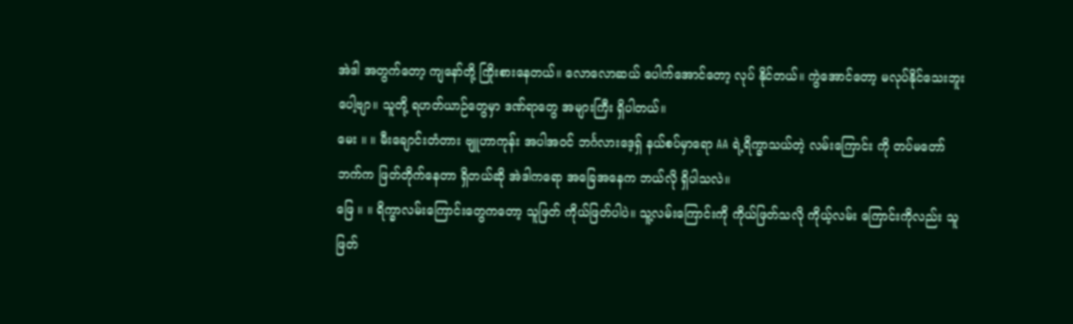အဲဒါ အတွက်တော့ ကျနော်တို့ ကြိုးစားနေတယ်။ လောလောဆယ် ပေါက်အောင်တော့ လုပ် နိုင်တယ်။ ကွဲအောင်တော့ မလုပ်နိုင်သေးဘူးပေါ့ဗျာ။ သူတို့ ရဟတ်ယာဉ်တွေမှာ ဒဏ်ရာတွေ အများကြီး ရှိပါတယ်။
မေး ။ ။ မီးချောင်းတံတား ဗျူဟာကုန်း အပါအဝင် ဘင်္ဂလားဒေ့ရှ် နယ်စပ်မှာရော AA ရဲ့ရိက္ခာသယ်တဲ့ လမ်းကြောင်း ကို တပ်မတော်ဘက်က ဖြတ်တိုက်နေတာ ရှိတယ်ဆို အဲဒါကရော အခြေအနေက ဘယ်လို ရှိပါသလဲ။
ဖြေ ။ ။ ရိက္ခာလမ်းကြောင်းတွေကတော့ သူဖြတ် ကိုယ်ဖြတ်ပါပဲ။ သူ့လမ်းကြောင်းကို ကိုယ်ဖြတ်သလို ကိုယ့်လမ်း ကြောင်းကိုလည်း သူဖြတ်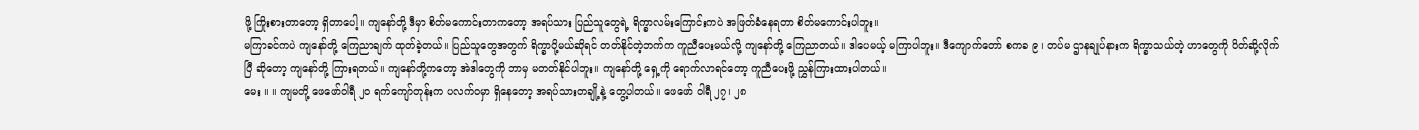ဖို့ ကြိုးစားတာတော့ ရှိတာပေါ့။ ကျနော်တို့ ဒီမှာ စိတ်မကောင်းတာကတော့ အရပ်သား ပြည်သူတွေရဲ့ ရိက္ခာလမ်းကြောင်းကပဲ အဖြတ်ခံနေရတာ စိတ်မကောင်းပါဘူး။
မကြာခင်ကပဲ ကျနော်တို့ ကြေညာချက် ထုတ်ခဲ့တယ်။ ပြည်သူတွေအတွက် ရိက္ခာပို့မယ်ဆိုရင် တတ်နိုင်တဲ့ဘက်က ကူညီပေးမယ်လို့ ကျနော်တို့ ကြေညာတယ်။ ဒါပေမယ့် မကြာပါဘူး။ ဒီကျောက်တော် စကခ ၉ ၊ တပ်မ ဌာနချုပ်နားက ရိက္ခာသယ်တဲ့ ဟာတွေကို ပိတ်ဆို့လိုက်ပြီ ဆိုတော့ ကျနော်တို့ ကြားရတယ်။ ကျနော်တို့ကတော့ အဲဒါတွေကို ဘာမှ မတတ်နိုင်ပါဘူး။ ကျနော်တို့ ရှေ့ကို ရောက်လာရင်တော့ ကူညီပေးဖို့ ညွှန်ကြားထားပါတယ်။
မေး ။ ။ ကျမတို့ ဖေဖော်ဝါရီ ၂၀ ရက်ကျော်တုန်းက ပလက်ဝမှာ ရှိနေတော့ အရပ်သားတချို့နဲ့ တွေ့ပါတယ်။ ဖေဖော် ဝါရီ ၂၇၊ ၂၈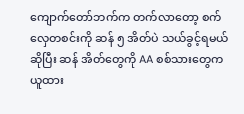ကျောက်တော်ဘက်က တက်လာတော့ စက်လှေတစင်းကို ဆန် ၅ အိတ်ပဲ သယ်ခွင့်ရမယ်ဆိုပြီး ဆန် အိတ်တွေကို AA စစ်သားတွေက ယူထား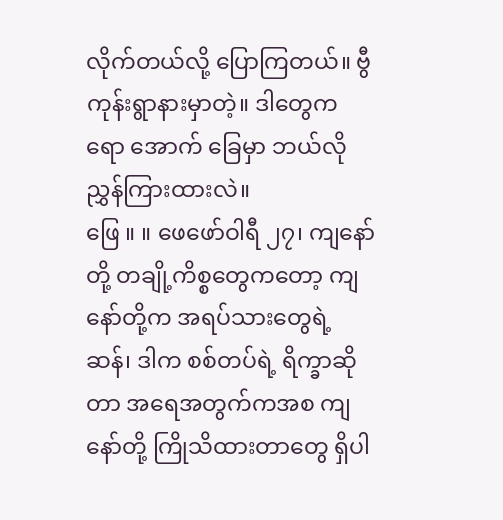လိုက်တယ်လို့ ပြောကြတယ်။ ဗွီကုန်းရွာနားမှာတဲ့။ ဒါတွေကရော အောက် ခြေမှာ ဘယ်လို ညွှန်ကြားထားလဲ။
ဖြေ ။ ။ ဖေဖော်ဝါရီ ၂၇၊ ကျနော်တို့ တချို့ကိစ္စတွေကတော့ ကျနော်တို့က အရပ်သားတွေရဲ့ ဆန်၊ ဒါက စစ်တပ်ရဲ့ ရိက္ခာဆိုတာ အရေအတွက်ကအစ ကျနော်တို့ ကြိုသိထားတာတွေ ရှိပါ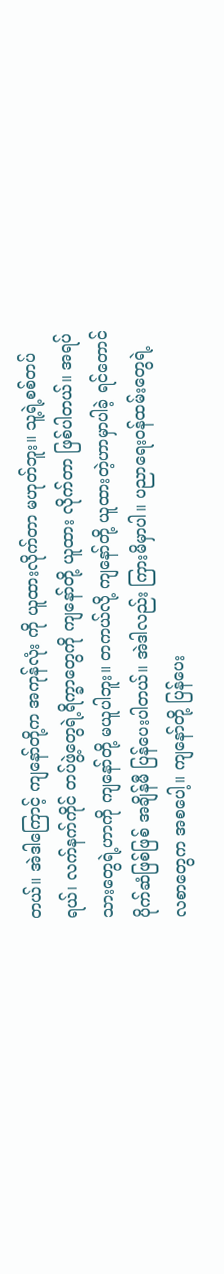တယ်။ အဲဒါကြောင့် ကျနော်တို့က အကုန်လုံး ကို ယူထားလိုက်တာ မဟုတ်ဘူး။ သူ့ရဲ့စစ်တပ်ရယ်၊ လက်နက်ကိုင် တပ်ဖွဲ့တွေရဲ့ရိက္ခာတွေကို ကျနော်တို့ ယူထား လိုက်တာ ဖြစ်ပါတယ်။ အရပ်သားတွေရဲ့ဟာကို ကျနော်တို့ မယူပါဘူး။ တကယ်လို့ ကျနော်တို့ ယူထားတဲ့ဟာမှာပါခဲ့ ရင်တောင် ပိုက်ဆံဖြစ်ဖြစ် အချိန်မီ ပြန်ပေးပါတယ်။ အဲဒါလည်း ကြားမိမှာပါ။ ပညာရေးဝန်ထမ်းတွေရဲ့ လစာတွေက အစပေါ့။ ကျနော်တို့ ပြန်ပေး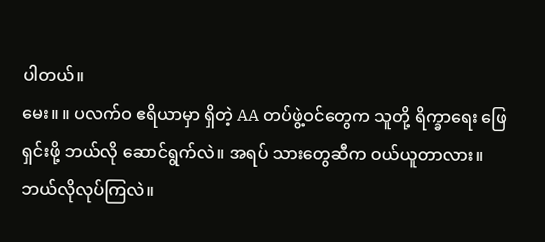ပါတယ်။
မေး။ ။ ပလက်ဝ ဧရိယာမှာ ရှိတဲ့ AA တပ်ဖွဲ့ဝင်တွေက သူတို့ ရိက္ခာရေး ဖြေရှင်းဖို့ ဘယ်လို ဆောင်ရွက်လဲ။ အရပ် သားတွေဆီက ဝယ်ယူတာလား။ ဘယ်လိုလုပ်ကြလဲ။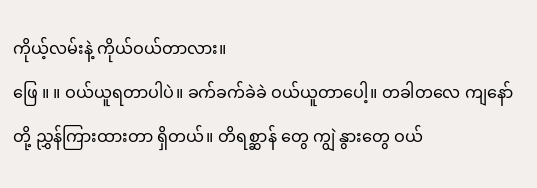ကိုယ့်လမ်းနဲ့ ကိုယ်ဝယ်တာလား။
ဖြေ ။ ။ ဝယ်ယူရတာပါပဲ။ ခက်ခက်ခဲခဲ ဝယ်ယူတာပေါ့။ တခါတလေ ကျနော်တို့ ညွှန်ကြားထားတာ ရှိတယ်။ တိရစ္ဆာန် တွေ ကျွဲ နွားတွေ ဝယ်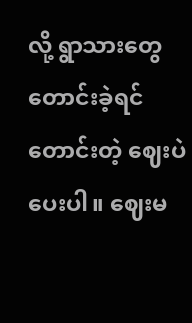လို့ ရွာသားတွေ တောင်းခဲ့ရင် တောင်းတဲ့ ဈေးပဲပေးပါ။ ဈေးမ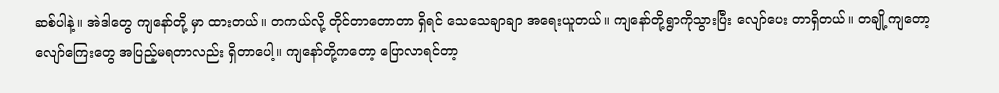ဆစ်ပါနဲ့။ အဲဒါတွေ ကျနော်တို့ မှာ ထားတယ်။ တကယ်လို့ တိုင်တာတောတာ ရှိရင် သေသေချာချာ အရေးယူတယ်။ ကျနော်တို့ရွာကိုသွားပြီး လျော်ပေး တာရှိတယ်။ တချို့ကျတော့ လျော်ကြေးတွေ အပြည့်မရတာလည်း ရှိတာပေါ့။ ကျနော်တို့ကတော့ ပြောလာရင်တာ့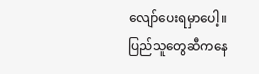လျော်ပေးရမှာပေါ့။ ပြည်သူတွေဆီကနေ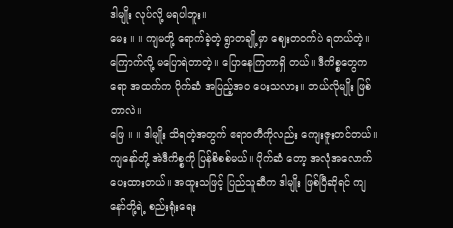ဒါမျိုး လုပ်လို့ မရပါဘူး။
မေး ။ ။ ကျမတို့ ရောက်ခဲ့တဲ့ ရွာတချို့မှာ ဈေးတဝက်ပဲ ရတယ်တဲ့။ ကြောက်လို့ မပြောရဲတာတဲ့။ ပြောနေကြတာရှိ တယ်။ ဒီကိစ္စတွေကရော အထက်က ပိုက်ဆံ အပြည့်အဝ ပေးသလား။ ဘယ်လိုမျိုး ဖြစ်တာလဲ။
ဖြေ ။ ။ ဒါမျိုး သိရတဲ့အတွက် ဧရာဝတီကိုလည်း ကျေးဇူးတင်တယ်။ ကျနော်တို့ အဲဒီကိစ္စကို ပြန်စိစစ်မယ်။ ပိုက်ဆံ တော့ အလုံအလောက် ပေးထားတယ်။ အထူးသဖြင့် ပြည်သူဆီက ဒါမျိုး ဖြစ်ပြီဆိုရင် ကျနော်တို့ရဲ့ စည်းရုံးရေး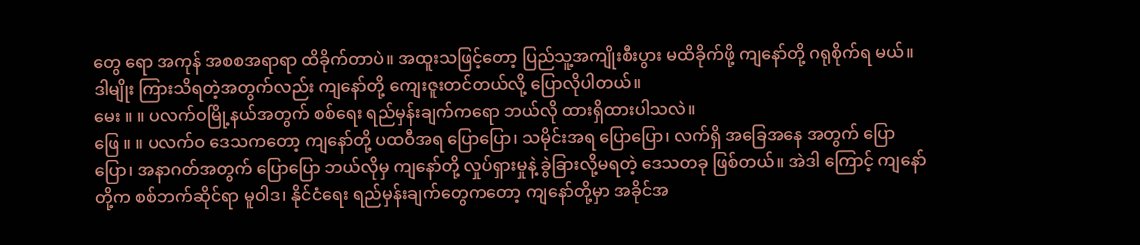တွေ ရော အကုန် အစစအရာရာ ထိခိုက်တာပဲ။ အထူးသဖြင့်တော့ ပြည်သူ့အကျိုးစီးပွား မထိခိုက်ဖို့ ကျနော်တို့ ဂရုစိုက်ရ မယ်။ ဒါမျိုး ကြားသိရတဲ့အတွက်လည်း ကျနော်တို့ ကျေးဇူးတင်တယ်လို့ ပြောလိုပါတယ်။
မေး ။ ။ ပလက်ဝမြို့နယ်အတွက် စစ်ရေး ရည်မှန်းချက်ကရော ဘယ်လို ထားရှိထားပါသလဲ။
ဖြေ ။ ။ ပလက်ဝ ဒေသကတော့ ကျနော်တို့ ပထဝီအရ ပြောပြော၊ သမိုင်းအရ ပြောပြော၊ လက်ရှိ အခြေအနေ အတွက် ပြောပြော၊ အနာဂတ်အတွက် ပြောပြော ဘယ်လိုမှ ကျနော်တို့ လှုပ်ရှားမှုနဲ့ ခွဲခြားလို့မရတဲ့ ဒေသတခု ဖြစ်တယ်။ အဲဒါ ကြောင့် ကျနော်တို့က စစ်ဘက်ဆိုင်ရာ မူဝါဒ၊ နိုင်ငံရေး ရည်မှန်းချက်တွေကတော့ ကျနော်တို့မှာ အခိုင်အ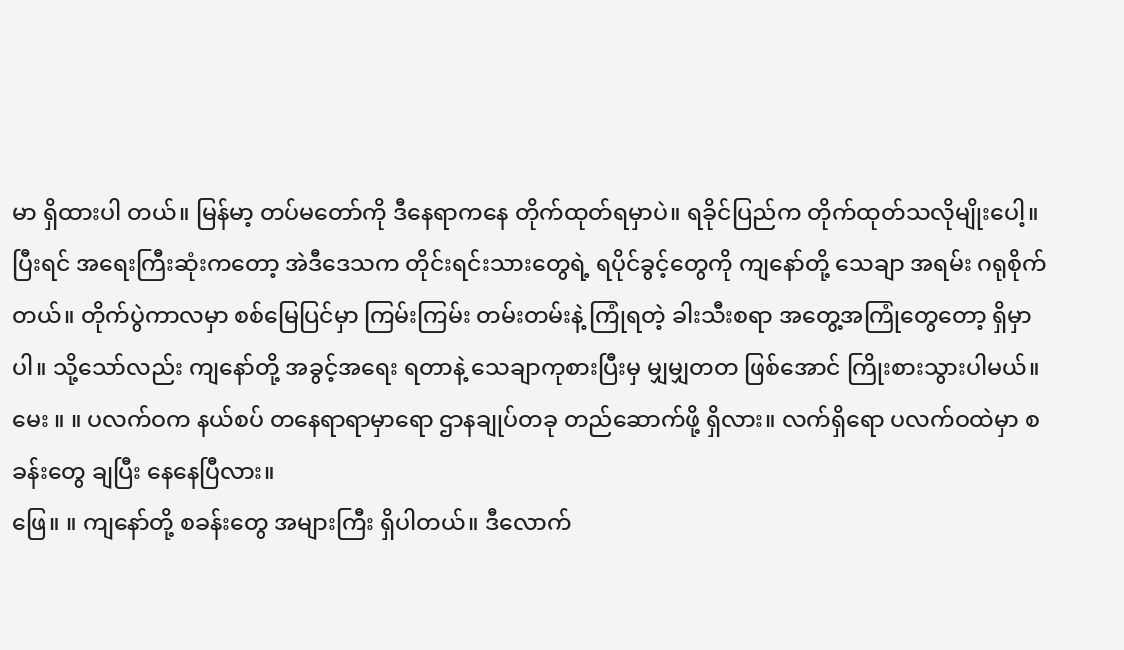မာ ရှိထားပါ တယ်။ မြန်မာ့ တပ်မတော်ကို ဒီနေရာကနေ တိုက်ထုတ်ရမှာပဲ။ ရခိုင်ပြည်က တိုက်ထုတ်သလိုမျိုးပေါ့။
ပြီးရင် အရေးကြီးဆုံးကတော့ အဲဒီဒေသက တိုင်းရင်းသားတွေရဲ့ ရပိုင်ခွင့်တွေကို ကျနော်တို့ သေချာ အရမ်း ဂရုစိုက် တယ်။ တိုက်ပွဲကာလမှာ စစ်မြေပြင်မှာ ကြမ်းကြမ်း တမ်းတမ်းနဲ့ ကြုံရတဲ့ ခါးသီးစရာ အတွေ့အကြုံတွေတော့ ရှိမှာပါ။ သို့သော်လည်း ကျနော်တို့ အခွင့်အရေး ရတာနဲ့ သေချာကုစားပြီးမှ မျှမျှတတ ဖြစ်အောင် ကြိုးစားသွားပါမယ်။
မေး ။ ။ ပလက်ဝက နယ်စပ် တနေရာရာမှာရော ဌာနချုပ်တခု တည်ဆောက်ဖို့ ရှိလား။ လက်ရှိရော ပလက်ဝထဲမှာ စခန်းတွေ ချပြီး နေနေပြီလား။
ဖြေ။ ။ ကျနော်တို့ စခန်းတွေ အများကြီး ရှိပါတယ်။ ဒီလောက်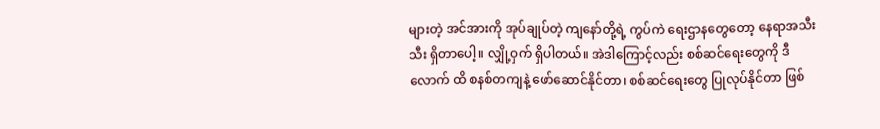များတဲ့ အင်အားကို အုပ်ချုပ်တဲ့ ကျနော်တို့ရဲ့ ကွပ်ကဲ ရေးဌာနတွေတော့ နေရာအသီးသီး ရှိတာပေါ့။ လျှို့ဝှက် ရှိပါတယ်။ အဲဒါကြောင့်လည်း စစ်ဆင်ရေးတွေကို ဒီလောက် ထိ စနစ်တကျနဲ့ ဖော်ဆောင်နိုင်တာ၊ စစ်ဆင်ရေးတွေ ပြုလုပ်နိုင်တာ ဖြစ်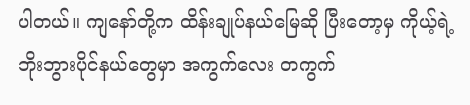ပါတယ်။ ကျနော်တို့က ထိန်းချုပ်နယ်မြေဆို ပြီးတော့မှ ကိုယ့်ရဲ့ ဘိုးဘွားပိုင်နယ်တွေမှာ အကွက်လေး တကွက်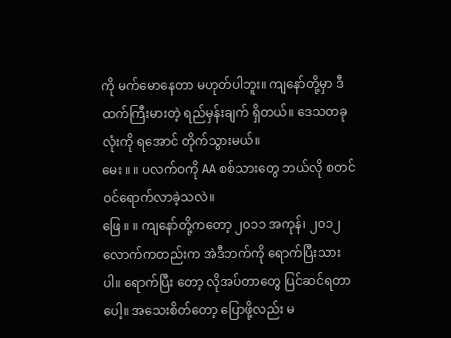ကို မက်မောနေတာ မဟုတ်ပါဘူး။ ကျနော်တို့မှာ ဒီထက်ကြီးမားတဲ့ ရည်မှန်းချက် ရှိတယ်။ ဒေသတခုလုံးကို ရအောင် တိုက်သွားမယ်။
မေး ။ ။ ပလက်ဝကို AA စစ်သားတွေ ဘယ်လို စတင် ဝင်ရောက်လာခဲ့သလဲ။
ဖြေ ။ ။ ကျနော်တို့ကတော့ ၂၀၁၁ အကုန်၊ ၂၀၁၂ လောက်ကတည်းက အဲဒီဘက်ကို ရောက်ပြီးသားပါ။ ရောက်ပြီး တော့ လိုအပ်တာတွေ ပြင်ဆင်ရတာပေါ့။ အသေးစိတ်တော့ ပြောဖို့လည်း မ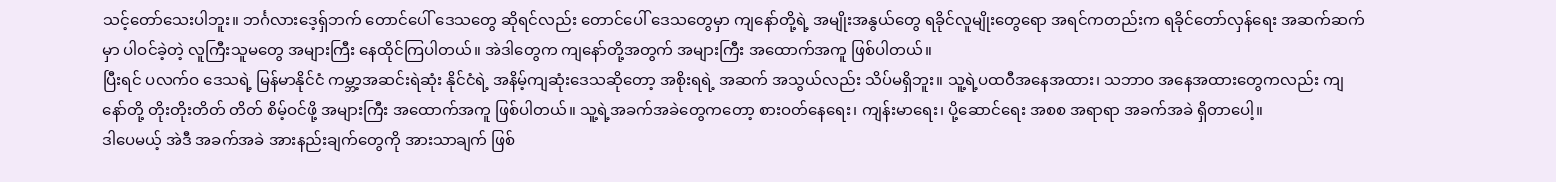သင့်တော်သေးပါဘူး။ ဘင်္ဂလားဒေ့ရှ်ဘက် တောင်ပေါ် ဒေသတွေ ဆိုရင်လည်း တောင်ပေါ် ဒေသတွေမှာ ကျနော်တို့ရဲ့ အမျိုးအနွယ်တွေ ရခိုင်လူမျိုးတွေရော အရင်ကတည်းက ရခိုင်တော်လှန်ရေး အဆက်ဆက်မှာ ပါဝင်ခဲ့တဲ့ လူကြီးသူမတွေ အများကြီး နေထိုင်ကြပါတယ်။ အဲဒါတွေက ကျနော်တို့အတွက် အများကြီး အထောက်အကူ ဖြစ်ပါတယ်။
ပြီးရင် ပလက်ဝ ဒေသရဲ့ မြန်မာနိုင်ငံ ကမ္ဘာ့အဆင်းရဲဆုံး နိုင်ငံရဲ့ အနိမ့်ကျဆုံးဒေသဆိုတော့ အစိုးရရဲ့ အဆက် အသွယ်လည်း သိပ်မရှိဘူး။ သူ့ရဲ့ပထဝီအနေအထား၊ သဘာဝ အနေအထားတွေကလည်း ကျနော်တို့ တိုးတိုးတိတ် တိတ် စိမ့်ဝင်ဖို့ အများကြီး အထောက်အကူ ဖြစ်ပါတယ်။ သူ့ရဲ့အခက်အခဲတွေကတော့ စားဝတ်နေရေး၊ ကျန်းမာရေး၊ ပို့ဆောင်ရေး အစစ အရာရာ အခက်အခဲ ရှိတာပေါ့။
ဒါပေမယ့် အဲဒီ အခက်အခဲ အားနည်းချက်တွေကို အားသာချက် ဖြစ်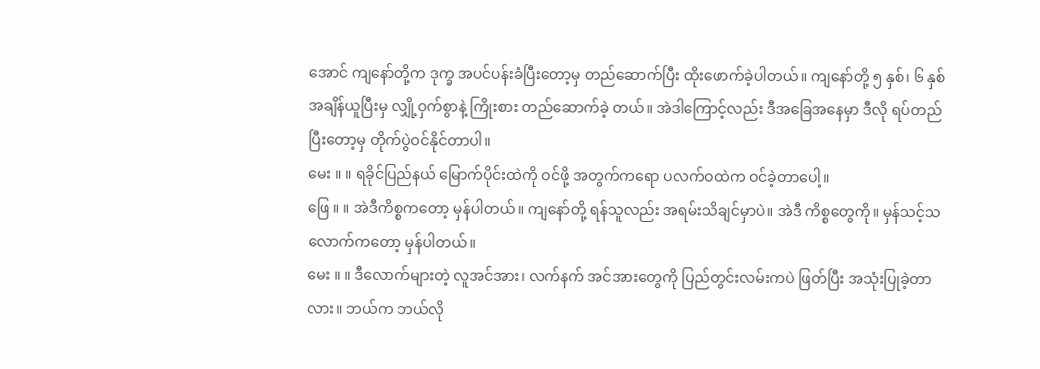အောင် ကျနော်တို့က ဒုက္ခ အပင်ပန်းခံပြီးတော့မှ တည်ဆောက်ပြီး ထိုးဖောက်ခဲ့ပါတယ်။ ကျနော်တို့ ၅ နှစ်၊ ၆ နှစ် အချိန်ယူပြီးမှ လျှို့ဝှက်စွာနဲ့ ကြိုးစား တည်ဆောက်ခဲ့ တယ်။ အဲဒါကြောင့်လည်း ဒီအခြေအနေမှာ ဒီလို ရပ်တည်ပြီးတော့မှ တိုက်ပွဲဝင်နိုင်တာပါ။
မေး ။ ။ ရခိုင်ပြည်နယ် မြောက်ပိုင်းထဲကို ဝင်ဖို့ အတွက်ကရော ပလက်ဝထဲက ဝင်ခဲ့တာပေါ့။
ဖြေ ။ ။ အဲဒီကိစ္စကတော့ မှန်ပါတယ်။ ကျနော်တို့ ရန်သူလည်း အရမ်းသိချင်မှာပဲ။ အဲဒီ ကိစ္စတွေကို။ မှန်သင့်သ လောက်ကတော့ မှန်ပါတယ်။
မေး ။ ။ ဒီလောက်များတဲ့ လူအင်အား၊ လက်နက် အင်အားတွေကို ပြည်တွင်းလမ်းကပဲ ဖြတ်ပြီး အသုံးပြုခဲ့တာလား။ ဘယ်က ဘယ်လို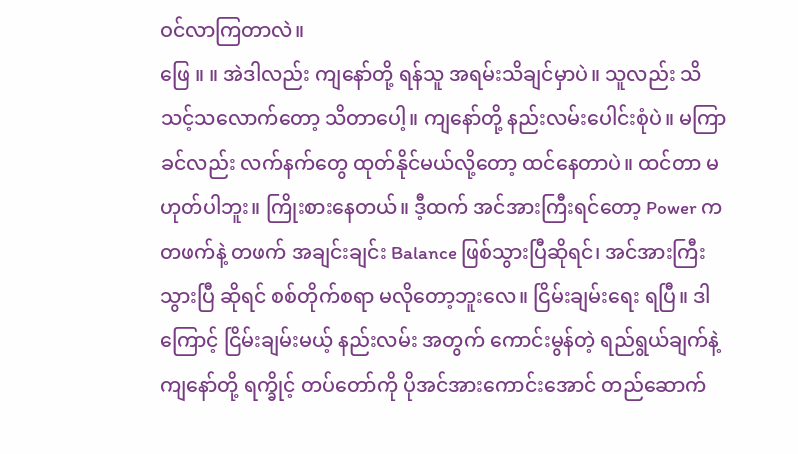ဝင်လာကြတာလဲ။
ဖြေ ။ ။ အဲဒါလည်း ကျနော်တို့ ရန်သူ အရမ်းသိချင်မှာပဲ။ သူလည်း သိသင့်သလောက်တော့ သိတာပေါ့။ ကျနော်တို့ နည်းလမ်းပေါင်းစုံပဲ။ မကြာခင်လည်း လက်နက်တွေ ထုတ်နိုင်မယ်လို့တော့ ထင်နေတာပဲ။ ထင်တာ မဟုတ်ပါဘူး။ ကြိုးစားနေတယ်။ ဒီ့ထက် အင်အားကြီးရင်တော့ Power က တဖက်နဲ့ တဖက် အချင်းချင်း Balance ဖြစ်သွားပြီဆိုရင်၊ အင်အားကြီးသွားပြီ ဆိုရင် စစ်တိုက်စရာ မလိုတော့ဘူးလေ။ ငြိမ်းချမ်းရေး ရပြီ။ ဒါကြောင့် ငြိမ်းချမ်းမယ့် နည်းလမ်း အတွက် ကောင်းမွန်တဲ့ ရည်ရွယ်ချက်နဲ့ ကျနော်တို့ ရက္ခိုင့် တပ်တော်ကို ပိုအင်အားကောင်းအောင် တည်ဆောက်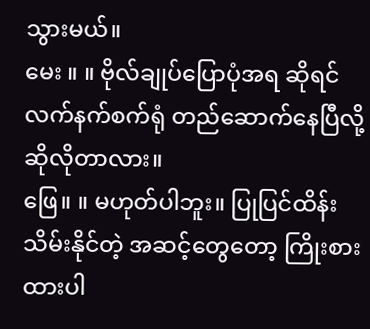သွားမယ်။
မေး ။ ။ ဗိုလ်ချုပ်ပြောပုံအရ ဆိုရင် လက်နက်စက်ရုံ တည်ဆောက်နေပြီလို့ ဆိုလိုတာလား။
ဖြေ။ ။ မဟုတ်ပါဘူး။ ပြုပြင်ထိန်းသိမ်းနိုင်တဲ့ အဆင့်တွေတော့ ကြိုးစားထားပါ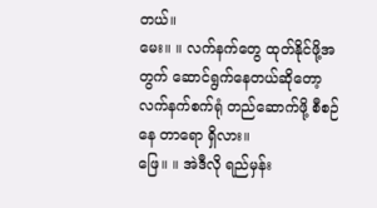တယ်။
မေး။ ။ လက်နက်တွေ ထုတ်နိုင်ဖို့အတွက် ဆောင်ရွက်နေတယ်ဆိုတော့ လက်နက်စက်ရုံ တည်ဆောက်ဖို့ စီစဉ်နေ တာရော ရှိလား။
ဖြေ။ ။ အဲဒီလို ရည်မှန်း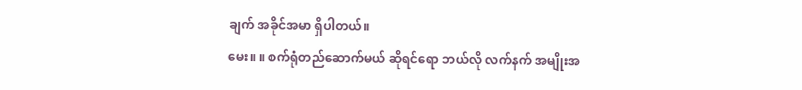ချက် အခိုင်အမာ ရှိပါတယ်။
မေး။ ။ စက်ရုံတည်ဆောက်မယ် ဆိုရင်ရော ဘယ်လို လက်နက် အမျိုးအ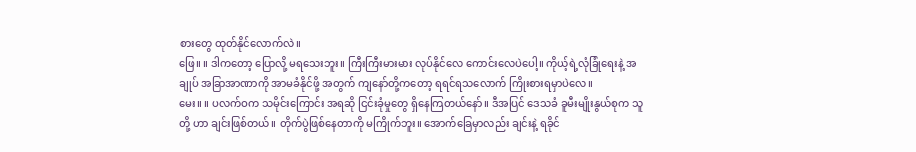စားတွေ ထုတ်နိုင်လောက်လဲ။
ဖြေ။ ။ ဒါကတော့ ပြောလို့ မရသေးဘူး။ ကြီးကြီးမားမား လုပ်နိုင်လေ ကောင်းလေပဲပေါ့။ ကိုယ့်ရဲ့လုံခြုံရေးနဲ့ အချုပ် အခြာအာဏာကို အာမခံနိုင်ဖို့ အတွက် ကျနော်တို့ကတော့ ရရင်ရသလောက် ကြိုးစားရမှာပဲလေ။
မေး။ ။ ပလက်ဝက သမိုင်းကြောင်း အရဆို ငြင်းခုံမှုတွေ ရှိနေကြတယ်နော်။ ဒီအပြင် ဒေသခံ ခူမီးမျိုးနွယ်စုက သူတို့ ဟာ ချင်းဖြစ်တယ်။ တိုက်ပွဲဖြစ်နေတာကို မကြိုက်ဘူး။ အောက်ခြေမှာလည်း ချင်းနဲ့ ရခိုင်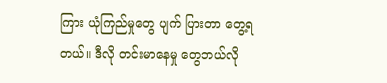ကြား ယုံကြည်မှုတွေ ပျက် ပြားတာ တွေ့ရတယ်။ ဒီလို တင်းမာနေမှု တွေဘယ်လို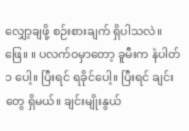လျှော့ချဖို့ စဉ်းစားချက် ရှိပါသလဲ။
ဖြေ။ ။ ပလက်ဝမှာတော့ ခူမီးက နံပါတ် ၁ ပေါ့။ ပြီးရင် ရခိုင်ပေါ့။ ပြီးရင် ချင်းတွေ ရှိမယ်။ ချင်းမျိုးနွယ်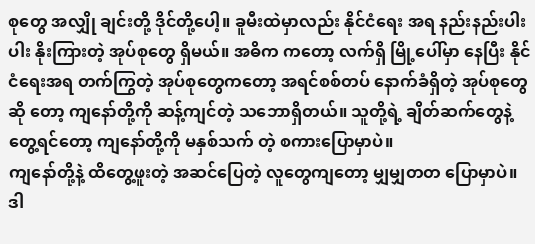စုတွေ အလျှို ချင်းတို့ ဒိုင်တို့ပေါ့။ ခူမီးထဲမှာလည်း နိုင်ငံရေး အရ နည်းနည်းပါးပါး နိုးကြားတဲ့ အုပ်စုတွေ ရှိမယ်။ အဓိက ကတော့ လက်ရှိ မြို့ပေါ်မှာ နေပြီး နိုင်ငံရေးအရ တက်ကြွတဲ့ အုပ်စုတွေကတော့ အရင်စစ်တပ် နောက်ခံရှိတဲ့ အုပ်စုတွေဆို တော့ ကျနော်တို့ကို ဆန့်ကျင်တဲ့ သဘောရှိတယ်။ သူတို့ရဲ့ ချိတ်ဆက်တွေနဲ့ တွေ့ရင်တော့ ကျနော်တို့ကို မနှစ်သက် တဲ့ စကားပြောမှာပဲ။
ကျနော်တို့နဲ့ ထိတွေ့ဖူးတဲ့ အဆင်ပြေတဲ့ လူတွေကျတော့ မျှမျှတတ ပြောမှာပဲ။ ဒါ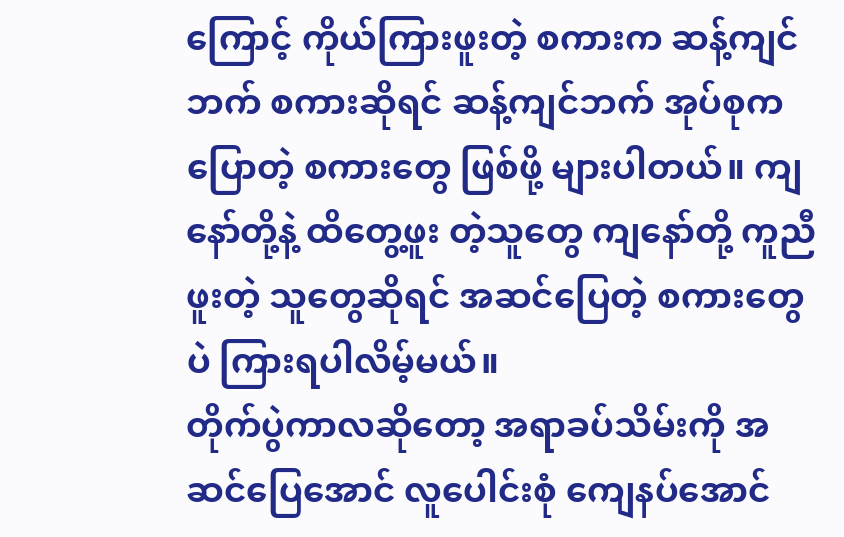ကြောင့် ကိုယ်ကြားဖူးတဲ့ စကားက ဆန့်ကျင်ဘက် စကားဆိုရင် ဆန့်ကျင်ဘက် အုပ်စုက ပြောတဲ့ စကားတွေ ဖြစ်ဖို့ များပါတယ်။ ကျနော်တို့နဲ့ ထိတွေ့ဖူး တဲ့သူတွေ ကျနော်တို့ ကူညီဖူးတဲ့ သူတွေဆိုရင် အဆင်ပြေတဲ့ စကားတွေပဲ ကြားရပါလိမ့်မယ်။
တိုက်ပွဲကာလဆိုတော့ အရာခပ်သိမ်းကို အဆင်ပြေအောင် လူပေါင်းစုံ ကျေနပ်အောင်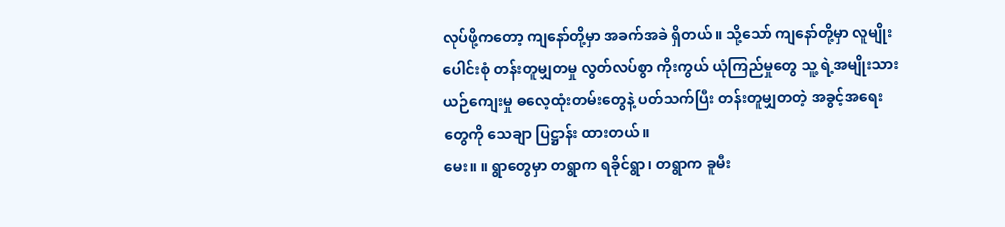လုပ်ဖို့ကတော့ ကျနော်တို့မှာ အခက်အခဲ ရှိတယ်။ သို့သော် ကျနော်တို့မှာ လူမျိုးပေါင်းစုံ တန်းတူမျှတမှု လွတ်လပ်စွာ ကိုးကွယ် ယုံကြည်မှုတွေ သူ့ ရဲ့အမျိုးသား ယဉ်ကျေးမှု ဓလေ့ထုံးတမ်းတွေနဲ့ ပတ်သက်ပြီး တန်းတူမျှတတဲ့ အခွင့်အရေးတွေကို သေချာ ပြဋ္ဌာန်း ထားတယ်။
မေး။ ။ ရွာတွေမှာ တရွာက ရခိုင်ရွာ၊ တရွာက ခူမီး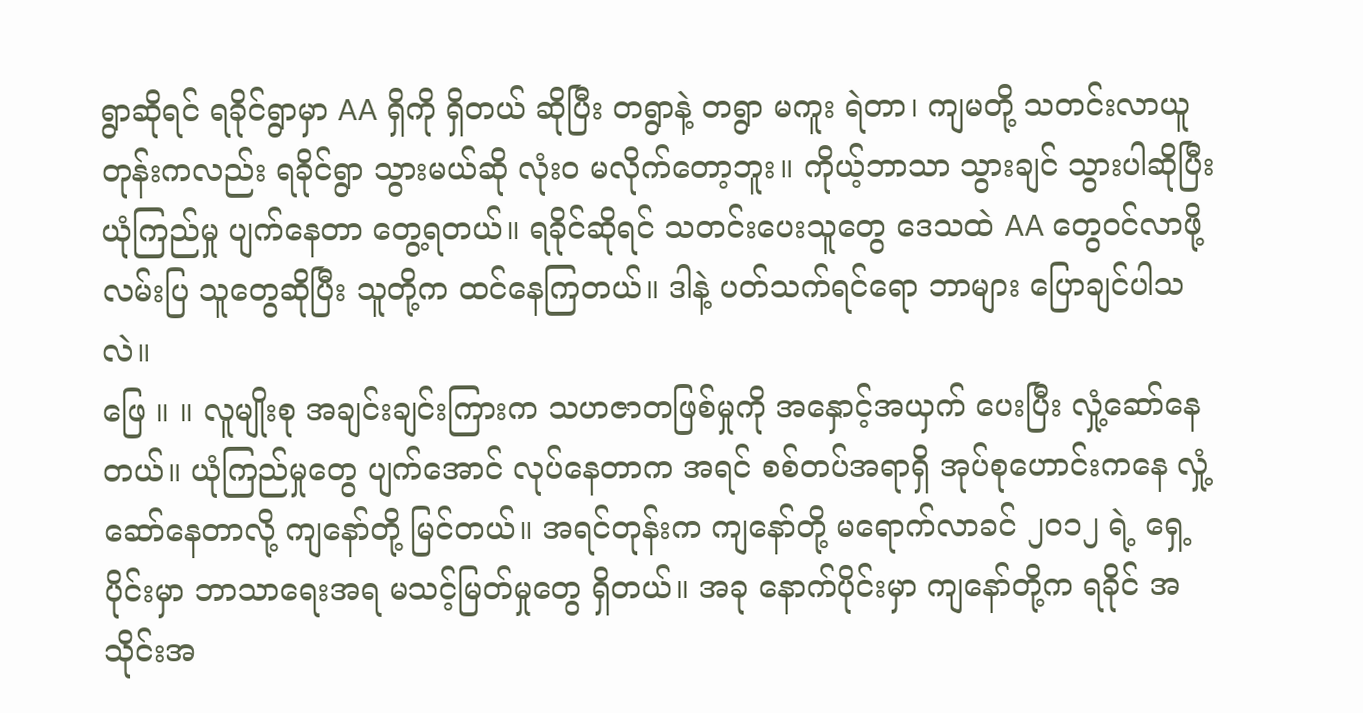ရွာဆိုရင် ရခိုင်ရွာမှာ AA ရှိကို ရှိတယ် ဆိုပြီး တရွာနဲ့ တရွာ မကူး ရဲတာ၊ ကျမတို့ သတင်းလာယူတုန်းကလည်း ရခိုင်ရွာ သွားမယ်ဆို လုံးဝ မလိုက်တော့ဘူး။ ကိုယ့်ဘာသာ သွားချင် သွားပါဆိုပြီး ယုံကြည်မှု ပျက်နေတာ တွေ့ရတယ်။ ရခိုင်ဆိုရင် သတင်းပေးသူတွေ ဒေသထဲ AA တွေဝင်လာဖို့ လမ်းပြ သူတွေဆိုပြီး သူတို့က ထင်နေကြတယ်။ ဒါနဲ့ ပတ်သက်ရင်ရော ဘာများ ပြောချင်ပါသလဲ။
ဖြေ ။ ။ လူမျိုးစု အချင်းချင်းကြားက သဟဇာတဖြစ်မှုကို အနှောင့်အယှက် ပေးပြီး လှုံ့ဆော်နေတယ်။ ယုံကြည်မှုတွေ ပျက်အောင် လုပ်နေတာက အရင် စစ်တပ်အရာရှိ အုပ်စုဟောင်းကနေ လှုံ့ဆော်နေတာလို့ ကျနော်တို့ မြင်တယ်။ အရင်တုန်းက ကျနော်တို့ မရောက်လာခင် ၂၀၁၂ ရဲ့ ရှေ့ပိုင်းမှာ ဘာသာရေးအရ မသင့်မြတ်မှုတွေ ရှိတယ်။ အခု နောက်ပိုင်းမှာ ကျနော်တို့က ရခိုင် အသိုင်းအ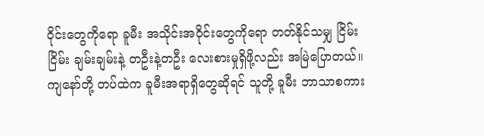ဝိုင်းတွေကိုရော ခူမီး အသိုင်းအဝိုင်းတွေကိုရော တတ်နိုင်သမျှ ငြိမ်းငြိမ်း ချမ်းချမ်းနဲ့ တဦးနဲ့တဦး လေးစားမှုရှိဖို့လည်း အမြဲပြောတယ်။ ကျနော်တို့ တပ်ထဲက ခူမီးအရာရှိတွေဆိုရင် သူတို့ ခူမီး ဘာသာစကား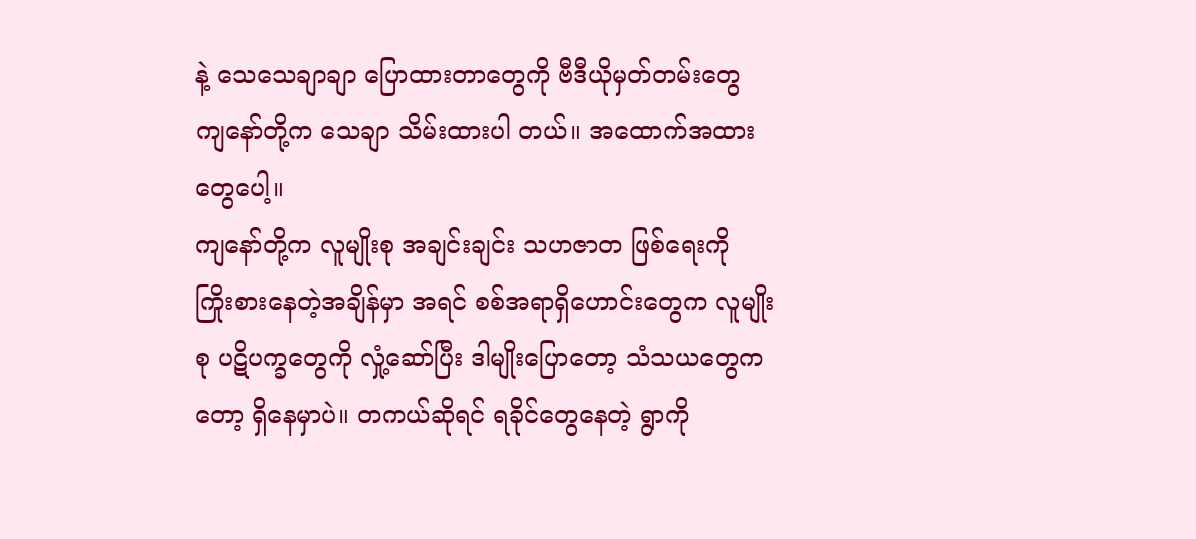နဲ့ သေသေချာချာ ပြောထားတာတွေကို ဗီဒီယိုမှတ်တမ်းတွေ ကျနော်တို့က သေချာ သိမ်းထားပါ တယ်။ အထောက်အထားတွေပေါ့။
ကျနော်တို့က လူမျိုးစု အချင်းချင်း သဟဇာတ ဖြစ်ရေးကို ကြိုးစားနေတဲ့အချိန်မှာ အရင် စစ်အရာရှိဟောင်းတွေက လူမျိုးစု ပဋိပက္ခတွေကို လှုံ့ဆော်ပြီး ဒါမျိုးပြောတော့ သံသယတွေကတော့ ရှိနေမှာပဲ။ တကယ်ဆိုရင် ရခိုင်တွေနေတဲ့ ရွာကို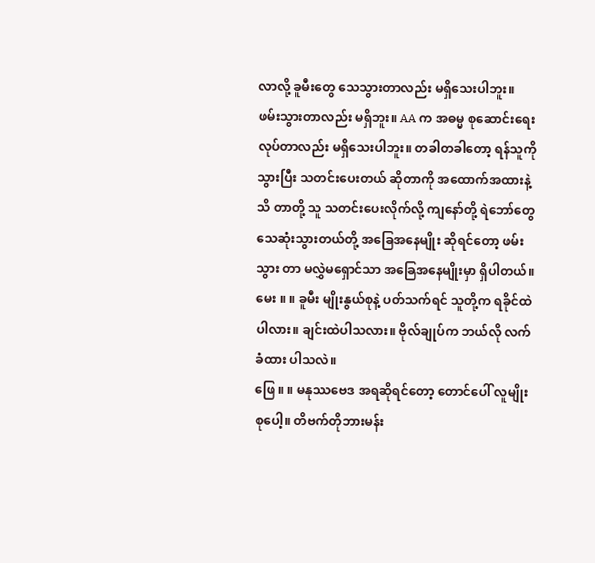လာလို့ ခူမီးတွေ သေသွားတာလည်း မရှိသေးပါဘူး။ ဖမ်းသွားတာလည်း မရှိဘူး။ AA က အဓမ္မ စုဆောင်းရေး လုပ်တာလည်း မရှိသေးပါဘူး။ တခါတခါတော့ ရန်သူကို သွားပြီး သတင်းပေးတယ် ဆိုတာကို အထောက်အထားနဲ့ သိ တာတို့ သူ သတင်းပေးလိုက်လို့ ကျနော်တို့ ရဲဘော်တွေ သေဆုံးသွားတယ်တို့ အခြေအနေမျိုး ဆိုရင်တော့ ဖမ်းသွား တာ မလွှဲမရှောင်သာ အခြေအနေမျိုးမှာ ရှိပါတယ်။
မေး ။ ။ ခူမီး မျိုးနွယ်စုနဲ့ ပတ်သက်ရင် သူတို့က ရခိုင်ထဲပါလား။ ချင်းထဲပါသလား။ ဗိုလ်ချုပ်က ဘယ်လို လက်ခံထား ပါသလဲ။
ဖြေ ။ ။ မနုဿဗေဒ အရဆိုရင်တော့ တောင်ပေါ် လူမျိုးစုပေါ့။ တိဗက်တိုဘားမန်း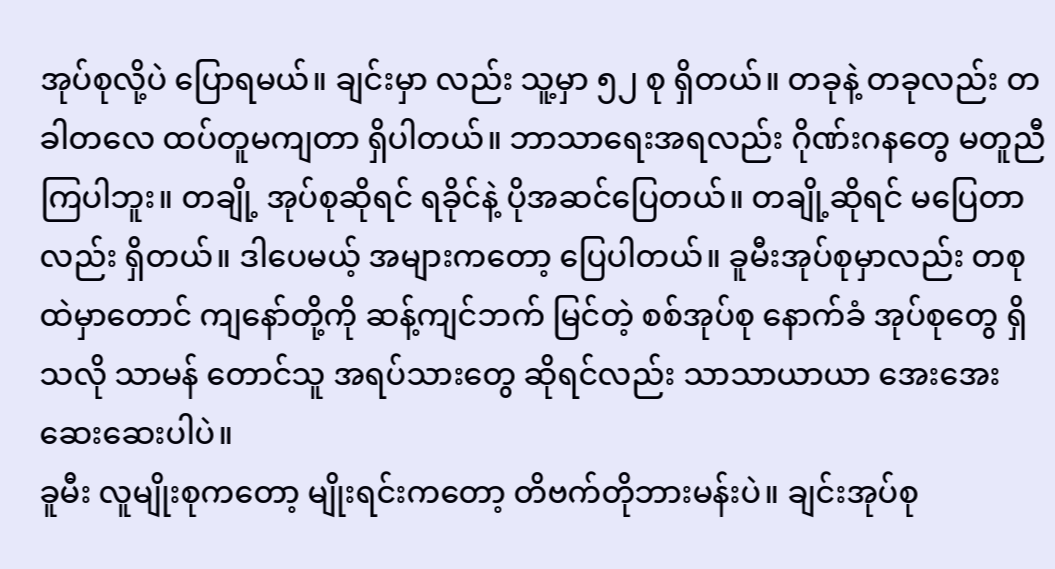အုပ်စုလို့ပဲ ပြောရမယ်။ ချင်းမှာ လည်း သူ့မှာ ၅၂ စု ရှိတယ်။ တခုနဲ့ တခုလည်း တခါတလေ ထပ်တူမကျတာ ရှိပါတယ်။ ဘာသာရေးအရလည်း ဂိုဏ်းဂနတွေ မတူညီကြပါဘူး။ တချို့ အုပ်စုဆိုရင် ရခိုင်နဲ့ ပိုအဆင်ပြေတယ်။ တချို့ဆိုရင် မပြေတာလည်း ရှိတယ်။ ဒါပေမယ့် အများကတော့ ပြေပါတယ်။ ခူမီးအုပ်စုမှာလည်း တစုထဲမှာတောင် ကျနော်တို့ကို ဆန့်ကျင်ဘက် မြင်တဲ့ စစ်အုပ်စု နောက်ခံ အုပ်စုတွေ ရှိသလို သာမန် တောင်သူ အရပ်သားတွေ ဆိုရင်လည်း သာသာယာယာ အေးအေး ဆေးဆေးပါပဲ။
ခူမီး လူမျိုးစုကတော့ မျိုးရင်းကတော့ တိဗက်တိုဘားမန်းပဲ။ ချင်းအုပ်စု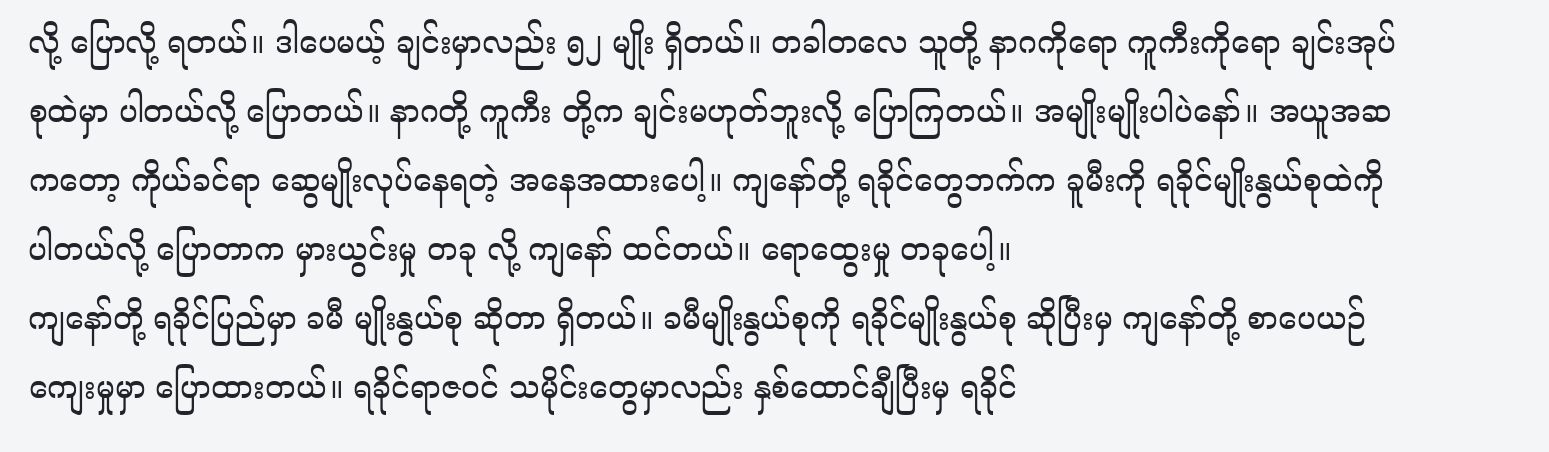လို့ ပြောလို့ ရတယ်။ ဒါပေမယ့် ချင်းမှာလည်း ၅၂ မျိုး ရှိတယ်။ တခါတလေ သူတို့ နာဂကိုရော ကူကီးကိုရော ချင်းအုပ်စုထဲမှာ ပါတယ်လို့ ပြောတယ်။ နာဂတို့ ကူကီး တို့က ချင်းမဟုတ်ဘူးလို့ ပြောကြတယ်။ အမျိုးမျိုးပါပဲနော်။ အယူအဆကတော့ ကိုယ်ခင်ရာ ဆွေမျိုးလုပ်နေရတဲ့ အနေအထားပေါ့။ ကျနော်တို့ ရခိုင်တွေဘက်က ခူမီးကို ရခိုင်မျိုးနွယ်စုထဲကို ပါတယ်လို့ ပြောတာက မှားယွင်းမှု တခု လို့ ကျနော် ထင်တယ်။ ရောထွေးမှု တခုပေါ့။
ကျနော်တို့ ရခိုင်ပြည်မှာ ခမီ မျိုးနွယ်စု ဆိုတာ ရှိတယ်။ ခမီမျိုးနွယ်စုကို ရခိုင်မျိုးနွယ်စု ဆိုပြီးမှ ကျနော်တို့ စာပေယဉ် ကျေးမှုမှာ ပြောထားတယ်။ ရခိုင်ရာဇဝင် သမိုင်းတွေမှာလည်း နှစ်ထောင်ချီပြီးမှ ရခိုင်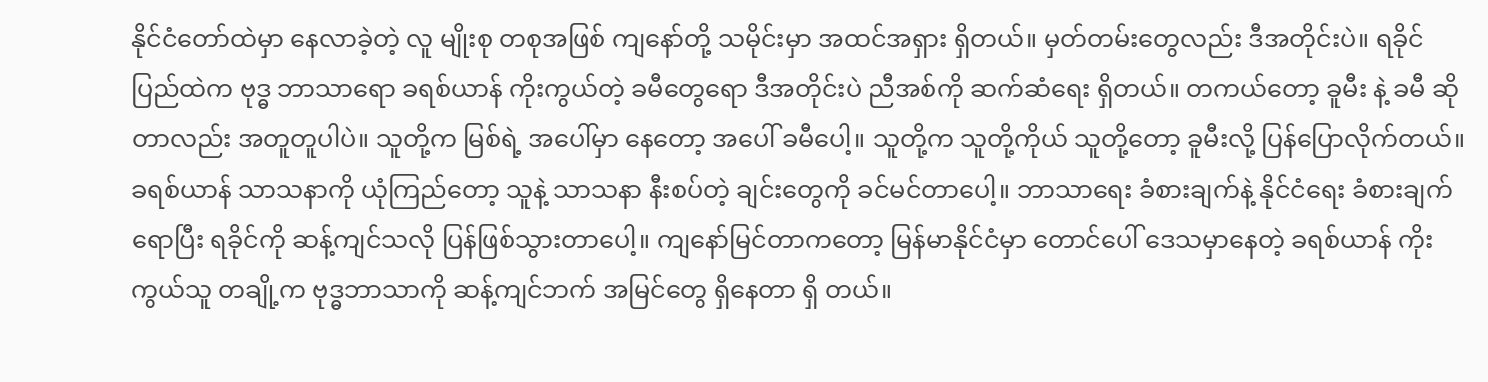နိုင်ငံတော်ထဲမှာ နေလာခဲ့တဲ့ လူ မျိုးစု တစုအဖြစ် ကျနော်တို့ သမိုင်းမှာ အထင်အရှား ရှိတယ်။ မှတ်တမ်းတွေလည်း ဒီအတိုင်းပဲ။ ရခိုင်ပြည်ထဲက ဗုဒ္ဓ ဘာသာရော ခရစ်ယာန် ကိုးကွယ်တဲ့ ခမီတွေရော ဒီအတိုင်းပဲ ညီအစ်ကို ဆက်ဆံရေး ရှိတယ်။ တကယ်တော့ ခူမီး နဲ့ ခမီ ဆိုတာလည်း အတူတူပါပဲ။ သူတို့က မြစ်ရဲ့ အပေါ်မှာ နေတော့ အပေါ် ခမီပေါ့။ သူတို့က သူတို့ကိုယ် သူတို့တော့ ခူမီးလို့ ပြန်ပြောလိုက်တယ်။
ခရစ်ယာန် သာသနာကို ယုံကြည်တော့ သူနဲ့ သာသနာ နီးစပ်တဲ့ ချင်းတွေကို ခင်မင်တာပေါ့။ ဘာသာရေး ခံစားချက်နဲ့ နိုင်ငံရေး ခံစားချက် ရောပြီး ရခိုင်ကို ဆန့်ကျင်သလို ပြန်ဖြစ်သွားတာပေါ့။ ကျနော်မြင်တာကတော့ မြန်မာနိုင်ငံမှာ တောင်ပေါ် ဒေသမှာနေတဲ့ ခရစ်ယာန် ကိုးကွယ်သူ တချို့က ဗုဒ္ဓဘာသာကို ဆန့်ကျင်ဘက် အမြင်တွေ ရှိနေတာ ရှိ တယ်။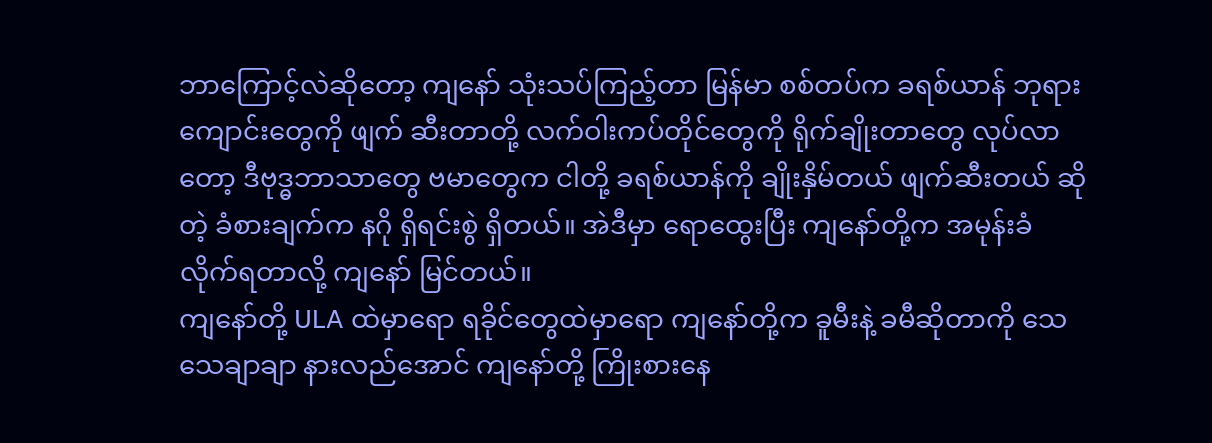ဘာကြောင့်လဲဆိုတော့ ကျနော် သုံးသပ်ကြည့်တာ မြန်မာ စစ်တပ်က ခရစ်ယာန် ဘုရားကျောင်းတွေကို ဖျက် ဆီးတာတို့ လက်ဝါးကပ်တိုင်တွေကို ရိုက်ချိုးတာတွေ လုပ်လာတော့ ဒီဗုဒ္ဓဘာသာတွေ ဗမာတွေက ငါတို့ ခရစ်ယာန်ကို ချိုးနှိမ်တယ် ဖျက်ဆီးတယ် ဆိုတဲ့ ခံစားချက်က နဂို ရှိရင်းစွဲ ရှိတယ်။ အဲဒီမှာ ရောထွေးပြီး ကျနော်တို့က အမုန်းခံ လိုက်ရတာလို့ ကျနော် မြင်တယ်။
ကျနော်တို့ ULA ထဲမှာရော ရခိုင်တွေထဲမှာရော ကျနော်တို့က ခူမီးနဲ့ ခမီဆိုတာကို သေသေချာချာ နားလည်အောင် ကျနော်တို့ ကြိုးစားနေ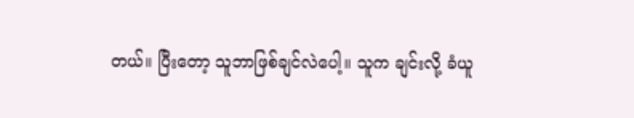တယ်။ ပြီးတော့ သူဘာဖြစ်ချင်လဲပေါ့။ သူက ချင်းလို့ ခံယူ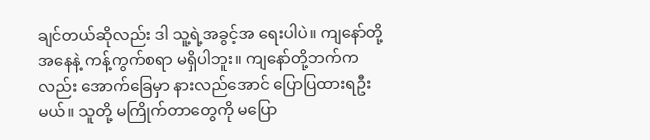ချင်တယ်ဆိုလည်း ဒါ သူ့ရဲ့အခွင့်အ ရေးပါပဲ။ ကျနော်တို့ အနေနဲ့ ကန့်ကွက်စရာ မရှိပါဘူး။ ကျနော်တို့ဘက်ကလည်း အောက်ခြေမှာ နားလည်အောင် ပြောပြထားရဦးမယ်။ သူတို့ မကြိုက်တာတွေကို မပြော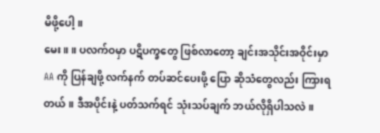မိဖို့ပေါ့။
မေး။ ။ ပလက်ဝမှာ ပဋိပက္ခတွေ ဖြစ်လာတော့ ချင်းအသိုင်းအဝိုင်းမှာ AA ကို ပြန်ချဖို့ လက်နက် တပ်ဆင်ပေးဖို့ ပြော ဆိုသံတွေလည်း ကြားရတယ်။ ဒီအပိုင်းနဲ့ ပတ်သက်ရင် သုံးသပ်ချက် ဘယ်လိုရှိပါသလဲ။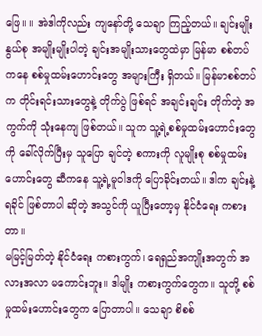ဖြေ။ ။ အဲဒါကိုလည်း ကျနော်တို့ သေချာ ကြည့်တယ်။ ချင်းမျိုးနွယ်စု အမျိုးမျိုးပါတဲ့ ချင်းအမျိုးသားတွေထဲမှာ မြန်မာ စစ်တပ်ကနေ စစ်မှုထမ်းဟောင်းတွေ အများကြီး ရှိတယ်။ မြန်မာစစ်တပ်က တိုင်းရင်းသားတွေနဲ့ တိုက်ပွဲ ဖြစ်ရင် အချင်းချင်း တိုက်တဲ့ အကွက်ကို သုံးနေကျ ဖြစ်တယ်။ သူက သူ့ရဲ့စစ်မှုထမ်းဟောင်းတွေကို ခေါ်လိုက်ပြီးမှ သူပြော ချင်တဲ့ စကားကို လူမျိုးစု စစ်မှုထမ်းဟောင်းတွေ ဆီကနေ သူ့ရဲ့မူဝါဒကို ပြောခိုင်းတယ်။ ဒါက ချင်းနဲ့ ရခိုင် ဖြစ်တာပါ ဆိုတဲ့ အသွင်ကို ယူပြီးတော့မှ နိုင်ငံရေး ကစားတာ။
မမြင့်မြတ်တဲ့ နိုင်ငံရေး ကစားကွက်၊ ရေရှည်အကျိုးအတွက် အလားအလာ မကောင်းဘူး။ ဒါမျိုး ကစားကွက်တွေက။ သူတို့ စစ်မှုထမ်းဟောင်းတွေက ပြောတာပါ။ သေချာ စိစစ်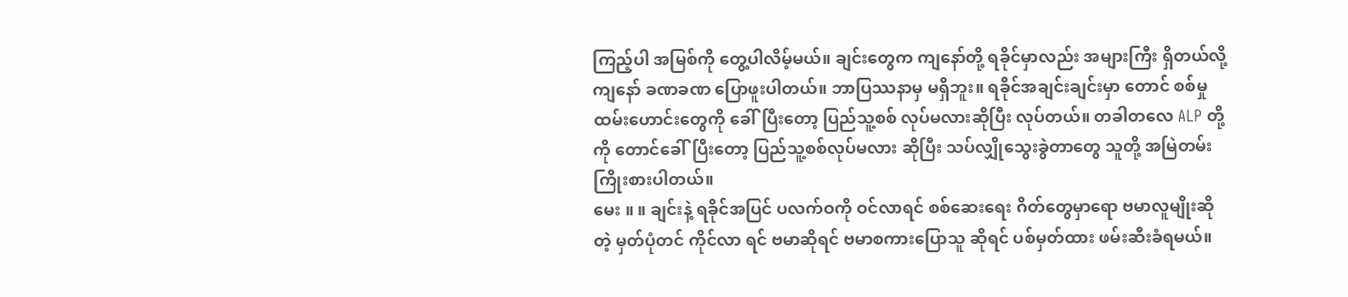ကြည့်ပါ အမြစ်ကို တွေ့ပါလိမ့်မယ်။ ချင်းတွေက ကျနော်တို့ ရခိုင်မှာလည်း အများကြီး ရှိတယ်လို့ ကျနော် ခဏခဏ ပြောဖူးပါတယ်။ ဘာပြဿနာမှ မရှိဘူး။ ရခိုင်အချင်းချင်းမှာ တောင် စစ်မှုထမ်းဟောင်းတွေကို ခေါ်ပြီးတော့ ပြည်သူ့စစ် လုပ်မလားဆိုပြီး လုပ်တယ်။ တခါတလေ ALP တို့ကို တောင်ခေါ်ပြီးတော့ ပြည်သူ့စစ်လုပ်မလား ဆိုပြီး သပ်လျှိုသွေးခွဲတာတွေ သူတို့ အမြဲတမ်း ကြိုးစားပါတယ်။
မေး ။ ။ ချင်းနဲ့ ရခိုင်အပြင် ပလက်ဝကို ဝင်လာရင် စစ်ဆေးရေး ဂိတ်တွေမှာရော ဗမာလူမျိုးဆိုတဲ့ မှတ်ပုံတင် ကိုင်လာ ရင် ဗမာဆိုရင် ဗမာစကားပြောသူ ဆိုရင် ပစ်မှတ်ထား ဖမ်းဆီးခံရမယ်။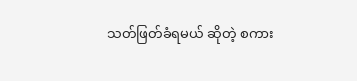သတ်ဖြတ်ခံရမယ် ဆိုတဲ့ စကား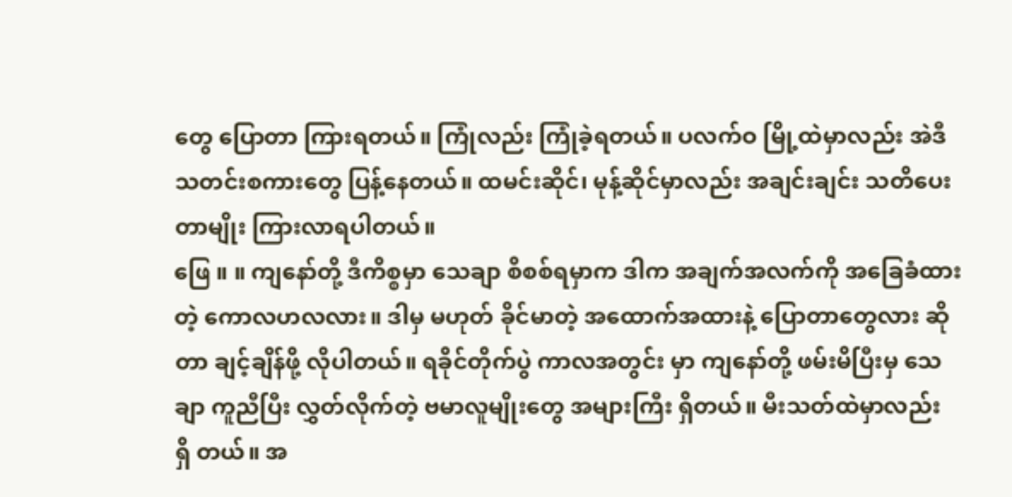တွေ ပြောတာ ကြားရတယ်။ ကြုံလည်း ကြုံခဲ့ရတယ်။ ပလက်ဝ မြို့ထဲမှာလည်း အဲဒီ သတင်းစကားတွေ ပြန့်နေတယ်။ ထမင်းဆိုင်၊ မုန့်ဆိုင်မှာလည်း အချင်းချင်း သတိပေးတာမျိုး ကြားလာရပါတယ်။
ဖြေ ။ ။ ကျနော်တို့ ဒီကိစ္စမှာ သေချာ စိစစ်ရမှာက ဒါက အချက်အလက်ကို အခြေခံထားတဲ့ ကောလဟလလား။ ဒါမှ မဟုတ် ခိုင်မာတဲ့ အထောက်အထားနဲ့ ပြောတာတွေလား ဆိုတာ ချင့်ချိန်ဖို့ လိုပါတယ်။ ရခိုင်တိုက်ပွဲ ကာလအတွင်း မှာ ကျနော်တို့ ဖမ်းမိပြီးမှ သေချာ ကူညီပြီး လွှတ်လိုက်တဲ့ ဗမာလူမျိုးတွေ အများကြီး ရှိတယ်။ မီးသတ်ထဲမှာလည်း ရှိ တယ်။ အ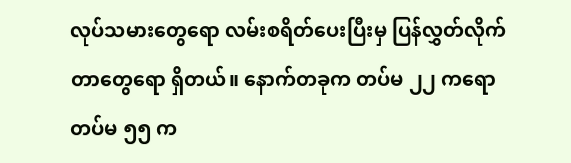လုပ်သမားတွေရော လမ်းစရိတ်ပေးပြီးမှ ပြန်လွှတ်လိုက်တာတွေရော ရှိတယ်။ နောက်တခုက တပ်မ ၂၂ ကရော တပ်မ ၅၅ က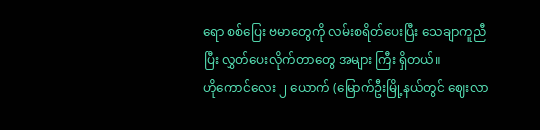ရော စစ်ပြေး ဗမာတွေကို လမ်းစရိတ်ပေးပြီး သေချာကူညီပြီး လွှတ်ပေးလိုက်တာတွေ အများ ကြီး ရှိတယ်။
ဟိုကောင်လေး ၂ ယောက် (မြောက်ဦးမြို့နယ်တွင် ဈေးလာ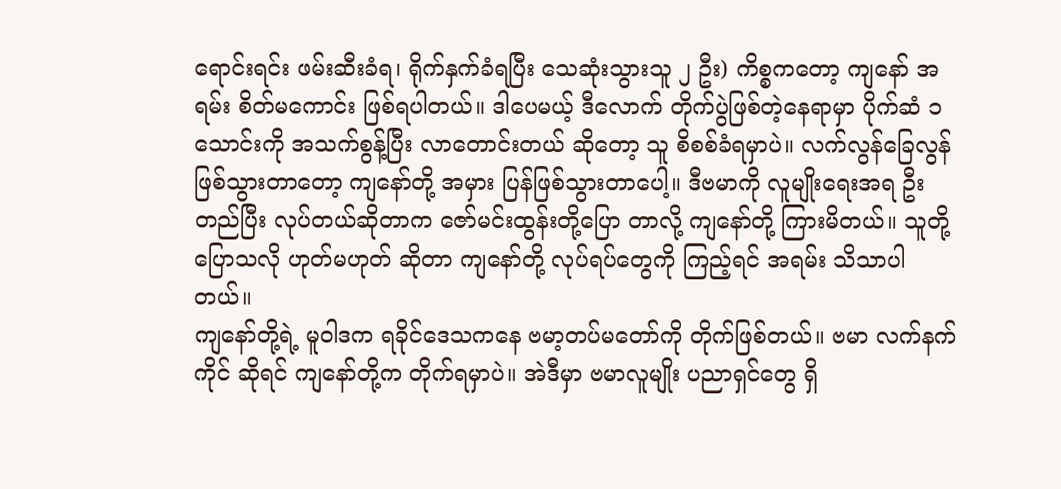ရောင်းရင်း ဖမ်းဆီးခံရ၊ ရိုက်နှက်ခံရပြီး သေဆုံးသွားသူ ၂ ဦး) ကိစ္စကတော့ ကျနော် အရမ်း စိတ်မကောင်း ဖြစ်ရပါတယ်။ ဒါပေမယ့် ဒီလောက် တိုက်ပွဲဖြစ်တဲ့နေရာမှာ ပိုက်ဆံ ၁ သောင်းကို အသက်စွန့်ပြီး လာတောင်းတယ် ဆိုတော့ သူ စိစစ်ခံရမှာပဲ။ လက်လွန်ခြေလွန် ဖြစ်သွားတာတော့ ကျနော်တို့ အမှား ပြန်ဖြစ်သွားတာပေါ့။ ဒီဗမာကို လူမျိုးရေးအရ ဦးတည်ပြီး လုပ်တယ်ဆိုတာက ဇော်မင်းထွန်းတို့ပြော တာလို့ ကျနော်တို့ ကြားမိတယ်။ သူတို့ ပြောသလို ဟုတ်မဟုတ် ဆိုတာ ကျနော်တို့ လုပ်ရပ်တွေကို ကြည့်ရင် အရမ်း သိသာပါတယ်။
ကျနော်တို့ရဲ့ မူဝါဒက ရခိုင်ဒေသကနေ ဗမာ့တပ်မတော်ကို တိုက်ဖြစ်တယ်။ ဗမာ လက်နက်ကိုင် ဆိုရင် ကျနော်တို့က တိုက်ရမှာပဲ။ အဲဒီမှာ ဗမာလူမျိုး ပညာရှင်တွေ ရှိ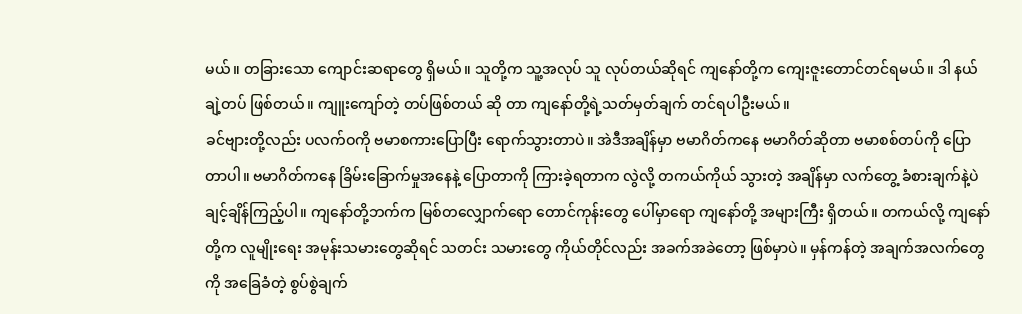မယ်။ တခြားသော ကျောင်းဆရာတွေ ရှိမယ်။ သူတို့က သူ့အလုပ် သူ လုပ်တယ်ဆိုရင် ကျနော်တို့က ကျေးဇူးတောင်တင်ရမယ်။ ဒါ နယ်ချဲ့တပ် ဖြစ်တယ်။ ကျူးကျော်တဲ့ တပ်ဖြစ်တယ် ဆို တာ ကျနော်တို့ရဲ့သတ်မှတ်ချက် တင်ရပါဦးမယ်။
ခင်ဗျားတို့လည်း ပလက်ဝကို ဗမာစကားပြောပြီး ရောက်သွားတာပဲ။ အဲဒီအချိန်မှာ ဗမာဂိတ်ကနေ ဗမာဂိတ်ဆိုတာ ဗမာစစ်တပ်ကို ပြောတာပါ။ ဗမာဂိတ်ကနေ ခြိမ်းခြောက်မှုအနေနဲ့ ပြောတာကို ကြားခဲ့ရတာက လွဲလို့ တကယ်ကိုယ် သွားတဲ့ အချိန်မှာ လက်တွေ့ ခံစားချက်နဲ့ပဲ ချင့်ချိန်ကြည့်ပါ။ ကျနော်တို့ဘက်က မြစ်တလျှောက်ရော တောင်ကုန်းတွေ ပေါ်မှာရော ကျနော်တို့ အများကြီး ရှိတယ်။ တကယ်လို့ ကျနော်တို့က လူမျိုးရေး အမုန်းသမားတွေဆိုရင် သတင်း သမားတွေ ကိုယ်တိုင်လည်း အခက်အခဲတော့ ဖြစ်မှာပဲ။ မှန်ကန်တဲ့ အချက်အလက်တွေကို အခြေခံတဲ့ စွပ်စွဲချက်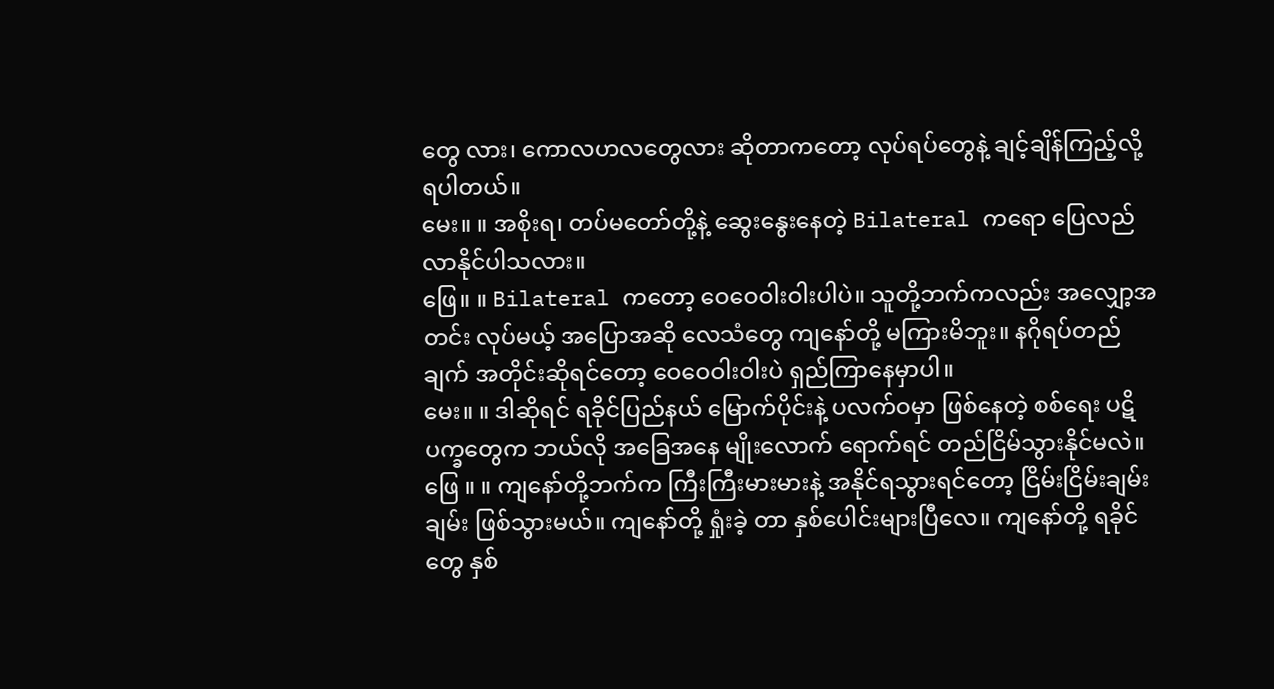တွေ လား၊ ကောလဟလတွေလား ဆိုတာကတော့ လုပ်ရပ်တွေနဲ့ ချင့်ချိန်ကြည့်လို့ ရပါတယ်။
မေး။ ။ အစိုးရ၊ တပ်မတော်တို့နဲ့ ဆွေးနွေးနေတဲ့ Bilateral ကရော ပြေလည်လာနိုင်ပါသလား။
ဖြေ။ ။ Bilateral ကတော့ ဝေဝေဝါးဝါးပါပဲ။ သူတို့ဘက်ကလည်း အလျှော့အတင်း လုပ်မယ့် အပြောအဆို လေသံတွေ ကျနော်တို့ မကြားမိဘူး။ နဂိုရပ်တည်ချက် အတိုင်းဆိုရင်တော့ ဝေဝေဝါးဝါးပဲ ရှည်ကြာနေမှာပါ။
မေး။ ။ ဒါဆိုရင် ရခိုင်ပြည်နယ် မြောက်ပိုင်းနဲ့ ပလက်ဝမှာ ဖြစ်နေတဲ့ စစ်ရေး ပဋိပက္ခတွေက ဘယ်လို အခြေအနေ မျိုးလောက် ရောက်ရင် တည်ငြိမ်သွားနိုင်မလဲ။
ဖြေ ။ ။ ကျနော်တို့ဘက်က ကြီးကြီးမားမားနဲ့ အနိုင်ရသွားရင်တော့ ငြိမ်းငြိမ်းချမ်းချမ်း ဖြစ်သွားမယ်။ ကျနော်တို့ ရှုံးခဲ့ တာ နှစ်ပေါင်းများပြီလေ။ ကျနော်တို့ ရခိုင်တွေ နှစ်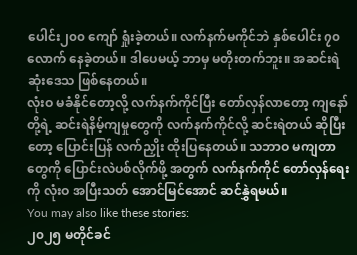ပေါင်း၂၀၀ ကျော် ရှုံးခဲ့တယ်။ လက်နက်မကိုင်ဘဲ နှစ်ပေါင်း ၇၀ လောက် နေခဲ့တယ်။ ဒါပေမယ့် ဘာမှ မတိုးတက်ဘူး။ အဆင်းရဲဆုံးဒေသ ဖြစ်နေတယ်။
လုံးဝ မခံနိုင်တော့လို့ လက်နက်ကိုင်ပြီး တော်လှန်လာတော့ ကျနော်တို့ရဲ့ ဆင်းရဲနိမ့်ကျမှုတွေကို လက်နက်ကိုင်လို့ ဆင်းရဲတယ် ဆိုပြီးတော့ ပြောင်းပြန် လက်ညှိုး ထိုးပြနေတယ်။ သဘာဝ မကျတာတွေကို ပြောင်းလဲပစ်လိုက်ဖို့ အတွက် လက်နက်ကိုင် တော်လှန်ရေးကို လုံးဝ အပြီးသတ် အောင်မြင်အောင် ဆင်နွှဲရမယ်။
You may also like these stories:
၂၀၂၅ မတိုင်ခင်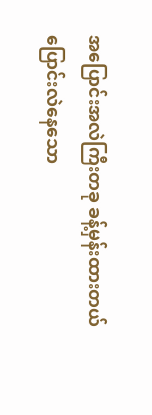အပြောင်းအလဲကြီးတခု ခန့်မှန်းထားတယ်
ပြောင်းလဲနေသော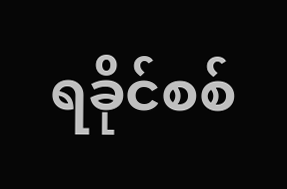ရခိုင်စစ်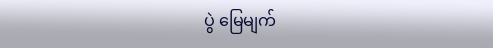ပွဲ မြေမျက်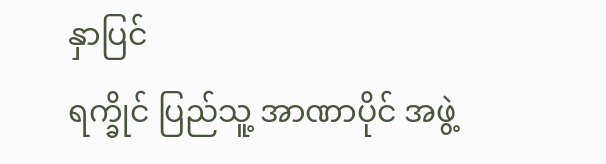နှာပြင်
ရက္ခိုင် ပြည်သူ့ အာဏာပိုင် အဖွဲ့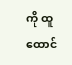ကို ထူထောင်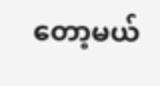တော့မယ်